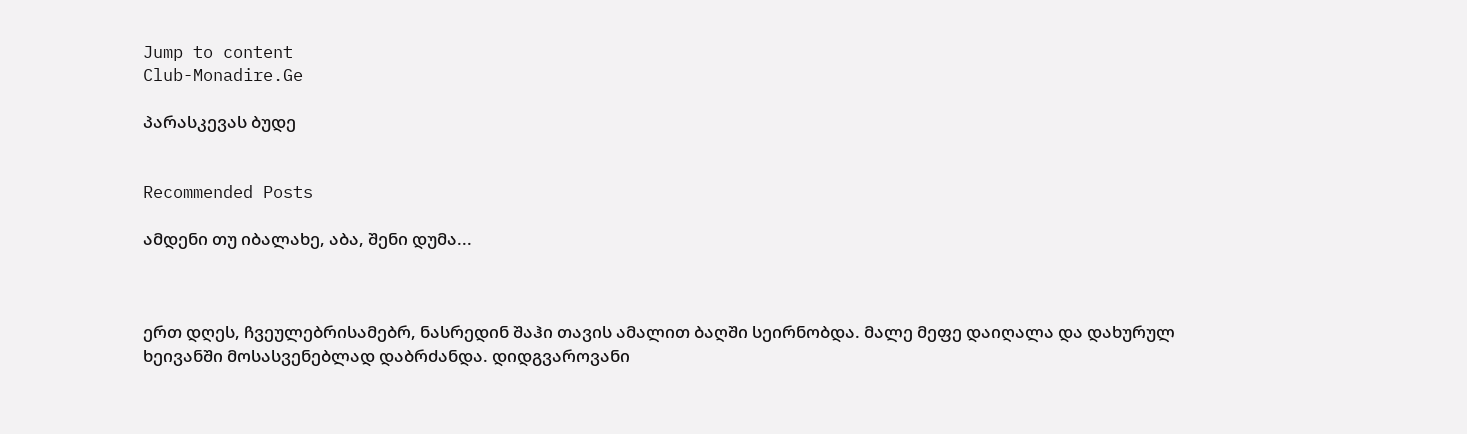Jump to content
Club-Monadire.Ge

პარასკევას ბუდე


Recommended Posts

ამდენი თუ იბალახე, აბა, შენი დუმა...



ერთ დღეს, ჩვეულებრისამებრ, ნასრედინ შაჰი თავის ამალით ბაღში სეირნობდა. მალე მეფე დაიღალა და დახურულ ხეივანში მოსასვენებლად დაბრძანდა. დიდგვაროვანი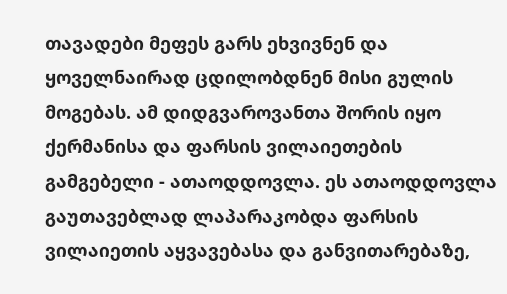თავადები მეფეს გარს ეხვივნენ და ყოველნაირად ცდილობდნენ მისი გულის მოგებას. ამ დიდგვაროვანთა შორის იყო ქერმანისა და ფარსის ვილაიეთების გამგებელი - ათაოდდოვლა. ეს ათაოდდოვლა გაუთავებლად ლაპარაკობდა ფარსის ვილაიეთის აყვავებასა და განვითარებაზე,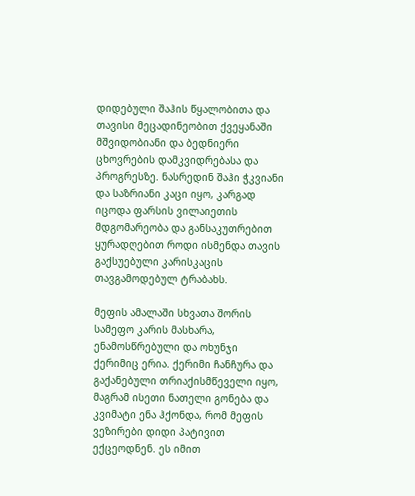დიდებული შაჰის წყალობითა და თავისი მეცადინეობით ქვეყანაში მშვიდობიანი და ბედნიერი ცხოვრების დამკვიდრებასა და პროგრესზე. ნასრედინ შაჰი ჭკვიანი და საზრიანი კაცი იყო, კარგად იცოდა ფარსის ვილაიეთის მდგომარეობა და განსაკუთრებით ყურადღებით როდი ისმენდა თავის გაქსუებული კარისკაცის თავგამოდებულ ტრაბახს.

მეფის ამალაში სხვათა შორის სამეფო კარის მასხარა, ენამოსწრებული და ოხუნჯი ქერიმიც ერია. ქერიმი ჩანჩურა და გაქანებული თრიაქისმწეველი იყო, მაგრამ ისეთი ნათელი გონება და კვიმატი ენა ჰქონდა, რომ მეფის ვეზირები დიდი პატივით ექცეოდნენ. ეს იმით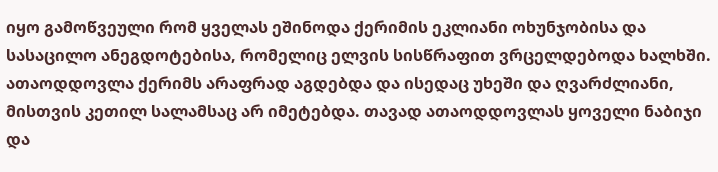იყო გამოწვეული რომ ყველას ეშინოდა ქერიმის ეკლიანი ოხუნჯობისა და სასაცილო ანეგდოტებისა, რომელიც ელვის სისწრაფით ვრცელდებოდა ხალხში. ათაოდდოვლა ქერიმს არაფრად აგდებდა და ისედაც უხეში და ღვარძლიანი, მისთვის კეთილ სალამსაც არ იმეტებდა. თავად ათაოდდოვლას ყოველი ნაბიჯი და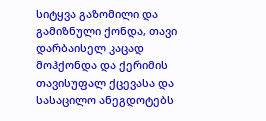სიტყვა გაზომილი და გამიზნული ქონდა, თავი დარბაისელ კაცად მოჰქონდა და ქერიმის თავისუფალ ქცევასა და სასაცილო ანეგდოტებს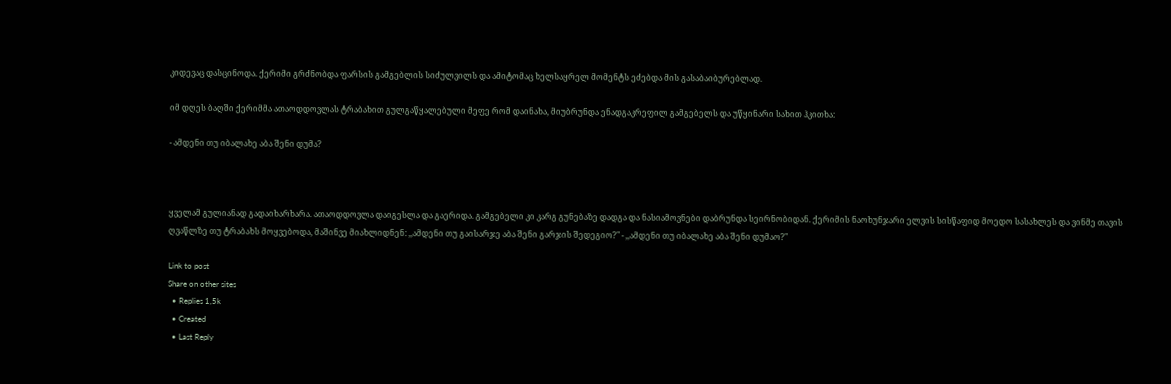კიდევაც დასცინოდა. ქერიმი გრძნობდა ფარსის გამგებლის სიძულვილს და ამიტომაც ხელსაყრელ მომენტს ეძებდა მის გასაბაიბურებლად.

იმ დღეს ბაღში ქერიმმა ათაოდდოვლას ტრაბახით გულგაწყალებული მეფე რომ დაინახა, მიუბრუნდა ენადგაკრეფილ გამგებელს და უწყინარი სახით ჰკითხა:

- ამდენი თუ იბალახე აბა შენი დუმა?



ყველამ გულიანად გადაიხარხარა. ათაოდდოვლა დაიგესლა და გაერიდა. გამგებელი კი კარგ გუნებაზე დადგა და ნასიამოვნები დაბრუნდა სეირნობიდან. ქერიმის ნაოხუნჯარი ელვის სისწაფიდ მოედო სასახლეს და ვინმე თავის ღვაწლზე თუ ტრაბახს მოყვებოდა, მაშინვე მიახლიდნენ: ,,ამდენი თუ გაისარჯე აბა შენი გარჯის შედეგიო?" - ,,ამდენი თუ იბალახე აბა შენი დუმაო?"

Link to post
Share on other sites
  • Replies 1,5k
  • Created
  • Last Reply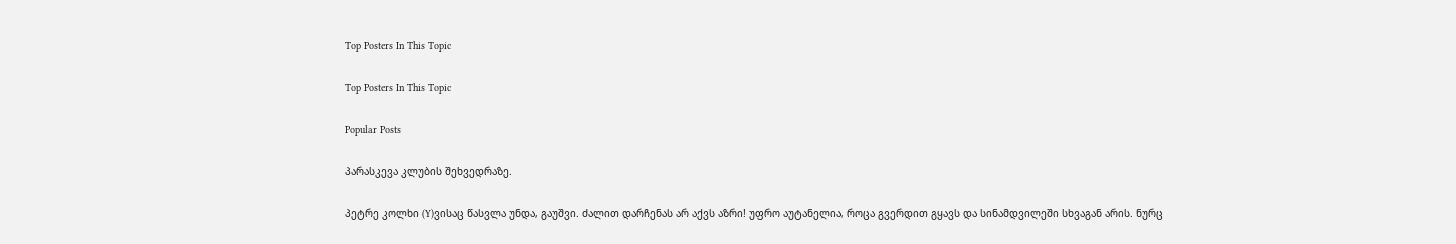Top Posters In This Topic

Top Posters In This Topic

Popular Posts

პარასკევა კლუბის შეხვედრაზე.

პეტრე კოლხი (Y)ვისაც წასვლა უნდა, გაუშვი. ძალით დარჩენას არ აქვს აზრი! უფრო აუტანელია, როცა გვერდით გყავს და სინამდვილეში სხვაგან არის. ნურც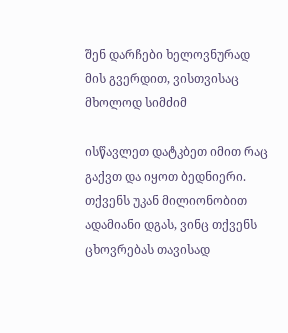შენ დარჩები ხელოვნურად მის გვერდით, ვისთვისაც მხოლოდ სიმძიმ

ისწავლეთ დატკბეთ იმით რაც გაქვთ და იყოთ ბედნიერი.  თქვენს უკან მილიონობით ადამიანი დგას, ვინც თქვენს ცხოვრებას თავისად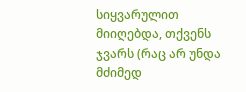სიყვარულით მიიღებდა, თქვენს ჯვარს (რაც არ უნდა მძიმედ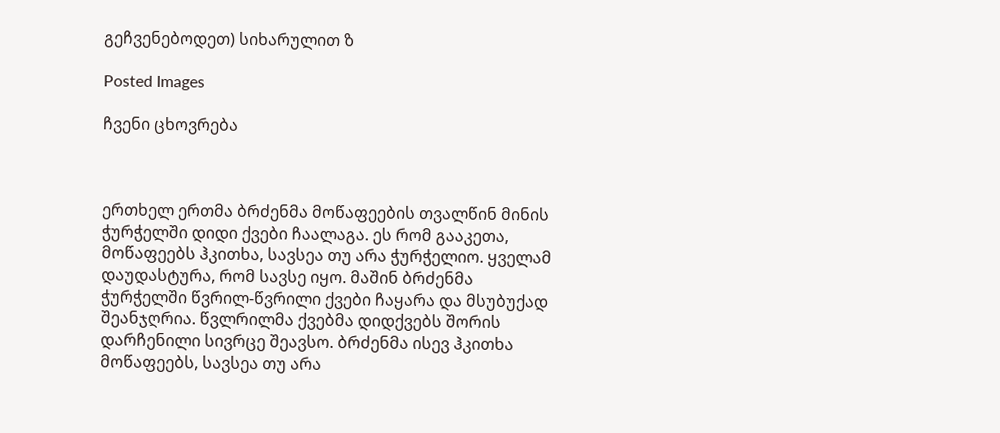გეჩვენებოდეთ) სიხარულით ზ

Posted Images

ჩვენი ცხოვრება



ერთხელ ერთმა ბრძენმა მოწაფეების თვალწინ მინის ჭურჭელში დიდი ქვები ჩაალაგა. ეს რომ გააკეთა, მოწაფეებს ჰკითხა, სავსეა თუ არა ჭურჭელიო. ყველამ დაუდასტურა, რომ სავსე იყო. მაშინ ბრძენმა ჭურჭელში წვრილ-წვრილი ქვები ჩაყარა და მსუბუქად შეანჯღრია. წვლრილმა ქვებმა დიდქვებს შორის დარჩენილი სივრცე შეავსო. ბრძენმა ისევ ჰკითხა მოწაფეებს, სავსეა თუ არა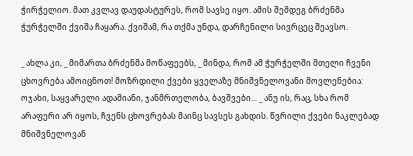ჭირჭელიო. მათ კვლავ დაუდასტურეს, რომ სავსე იყო. ამის შემდეგ ბრძენმა ჭურჭელში ქვიშა ჩაყარა. ქვიშამ, რა თქმა უნდა, დარჩენილი სივრცეც შეავსო.

_ ახლა კი, _ მიმართა ბრძენმა მოწაფეებს, _ მინდა, რომ ამ ჭურჭელში მთელი ჩვენი ცხოვრება ამოიცნოთ! მოზრდილი ქვები ყველაზე მნიშვნელოვანი მოვლენებია: ოჯახი, საყვარელი ადამიანი, ჯანმრთელობა, ბავშვები... _ ანუ ის, რაც, სხა რომ არაფერი არ იყოს, ჩვენს ცხოვრებას მაინც სავსეს გახდის. წვრილი ქვები ნაკლებად მნიშვნელოვან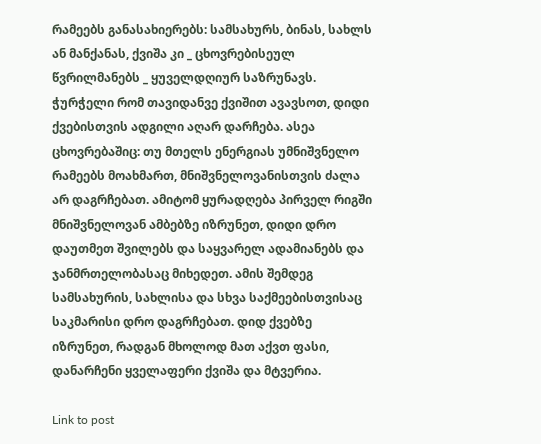რამეებს განასახიერებს: სამსახურს, ბინას, სახლს ან მანქანას, ქვიშა კი _ ცხოვრებისეულ წვრილმანებს _ ყუველდღიურ საზრუნავს. ჭურჭელი რომ თავიდანვე ქვიშით ავავსოთ, დიდი ქვებისთვის ადგილი აღარ დარჩება. ასეა ცხოვრებაშიც: თუ მთელს ენერგიას უმნიშვნელო რამეებს მოახმართ, მნიშვნელოვანისთვის ძალა არ დაგრჩებათ. ამიტომ ყურადღება პირველ რიგში მნიშვნელოვან ამბებზე იზრუნეთ, დიდი დრო დაუთმეთ შვილებს და საყვარელ ადამიანებს და ჯანმრთელობასაც მიხედეთ. ამის შემდეგ სამსახურის, სახლისა და სხვა საქმეებისთვისაც საკმარისი დრო დაგრჩებათ. დიდ ქვებზე იზრუნეთ, რადგან მხოლოდ მათ აქვთ ფასი, დანარჩენი ყველაფერი ქვიშა და მტვერია.

Link to post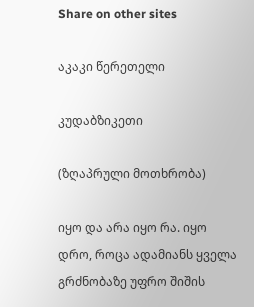Share on other sites

აკაკი წერეთელი

კუდაბზიკეთი

(ზღაპრული მოთხრობა)

იყო და არა იყო რა. იყო დრო, როცა ადამიანს ყველა გრძნობაზე უფრო შიშის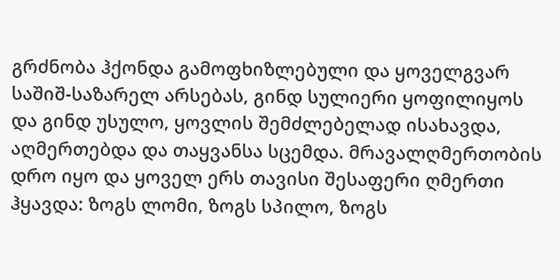გრძნობა ჰქონდა გამოფხიზლებული და ყოველგვარ საშიშ-საზარელ არსებას, გინდ სულიერი ყოფილიყოს და გინდ უსულო, ყოვლის შემძლებელად ისახავდა, აღმერთებდა და თაყვანსა სცემდა. მრავალღმერთობის დრო იყო და ყოველ ერს თავისი შესაფერი ღმერთი ჰყავდა: ზოგს ლომი, ზოგს სპილო, ზოგს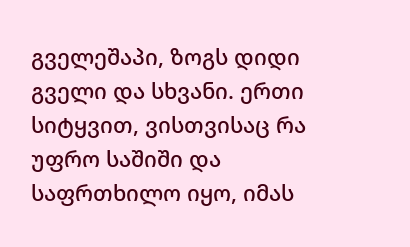გველეშაპი, ზოგს დიდი გველი და სხვანი. ერთი სიტყვით, ვისთვისაც რა უფრო საშიში და საფრთხილო იყო, იმას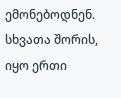ემონებოდნენ. სხვათა შორის, იყო ერთი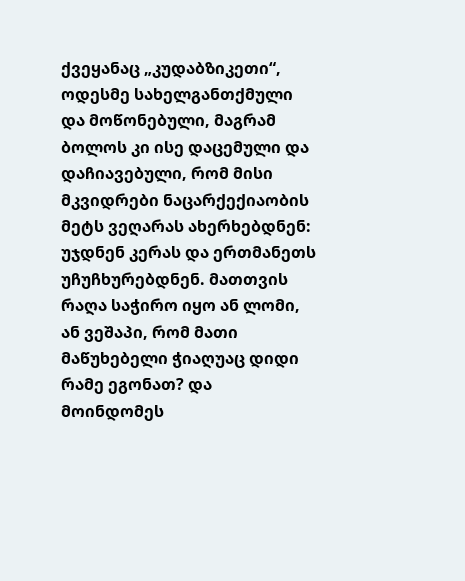ქვეყანაც „კუდაბზიკეთი“, ოდესმე სახელგანთქმული და მოწონებული, მაგრამ ბოლოს კი ისე დაცემული და დაჩიავებული, რომ მისი მკვიდრები ნაცარქექიაობის მეტს ვეღარას ახერხებდნენ: უჯდნენ კერას და ერთმანეთს უჩუჩხურებდნენ. მათთვის რაღა საჭირო იყო ან ლომი, ან ვეშაპი, რომ მათი მაწუხებელი ჭიაღუაც დიდი რამე ეგონათ? და მოინდომეს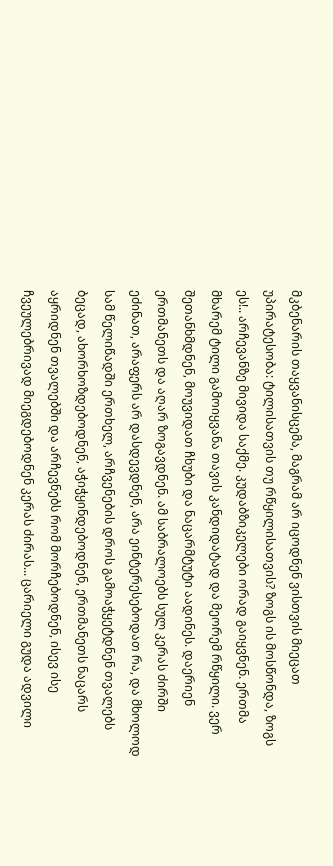მკბენარის თაყვანისცემა, მაგრამ არ იცოდნენ ვისთვის მიეცათ უპირატესობა: ტილისათვის თუ რწყილისათვის? ზოგს ის მოსწონდა, ზოგს ეს!.. არჩევანზე მივიდა საქმე. კუდაბზიკელები ორად გაიყვნენ. ერთმა მხარემ ტილი გამოიყვანა თავის კანდიდატად და მეორემ რწყილი. ვერ შეთანხმდნენ, მოუვიდათ ჩხუბი და ნაცარმტუტი აადინეს. დაერიენ ერთმანეთს და აღარ ზოგავდნენ. ამ საბრალოებს სულ კერას ძირში ეძინათ, არაფერს არ დასდევდნენ, არა ეინტერესებოდათ რა, და მხოლოდ სამ წელიწადში ერთხელ, არჩვენების დროს გამოაჭყეტდნენ თვალებს ბეცად, ახორხოზდებოდნენ, აჭიჭყინდებოდნენ, ერთმანეთს ნაცარს აყრიდნენ თვალებში და არჩევნებს რომ მორჩებოდნენ, ისევ ისე ჩვეულებრივად მიეგდებოდნენ კერას ძირას... ცარიელი გუდა ადვილი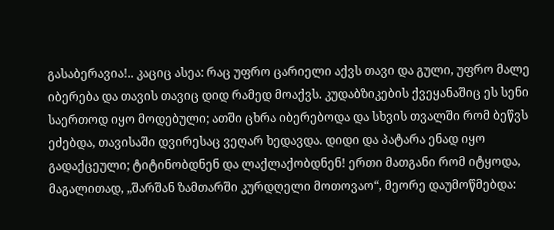გასაბერავია!.. კაციც ასეა: რაც უფრო ცარიელი აქვს თავი და გული, უფრო მალე იბერება და თავის თავიც დიდ რამედ მოაქვს. კუდაბზიკების ქვეყანაშიც ეს სენი საერთოდ იყო მოდებული; ათში ცხრა იბერებოდა და სხვის თვალში რომ ბეწვს ეძებდა, თავისაში დვირესაც ვეღარ ხედავდა. დიდი და პატარა ენად იყო გადაქცეული; ტიტინობდნენ და ლაქლაქობდნენ! ერთი მათგანი რომ იტყოდა, მაგალითად, „შარშან ზამთარში კურდღელი მოთოვაო“, მეორე დაუმოწმებდა: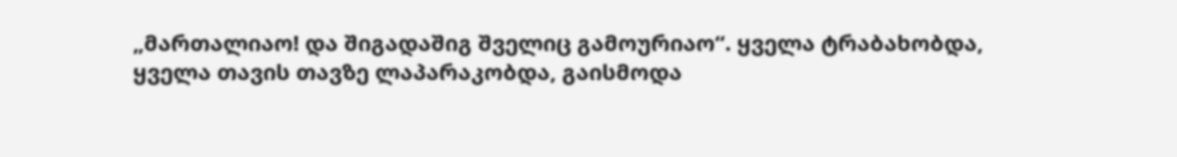„მართალიაო! და შიგადაშიგ შველიც გამოურიაო“. ყველა ტრაბახობდა, ყველა თავის თავზე ლაპარაკობდა, გაისმოდა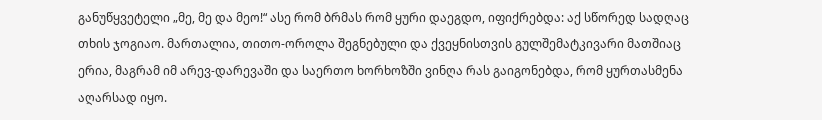განუწყვეტელი „მე, მე და მეო!“ ასე რომ ბრმას რომ ყური დაეგდო, იფიქრებდა: აქ სწორედ სადღაც თხის ჯოგიაო. მართალია, თითო-ოროლა შეგნებული და ქვეყნისთვის გულშემატკივარი მათშიაც ერია, მაგრამ იმ არევ-დარევაში და საერთო ხორხოზში ვინღა რას გაიგონებდა, რომ ყურთასმენა აღარსად იყო.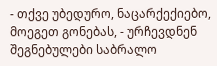- თქვე უბედურო, ნაცარქექიებო, მოეგეთ გონებას, - ურჩევდნენ შეგნებულები საბრალო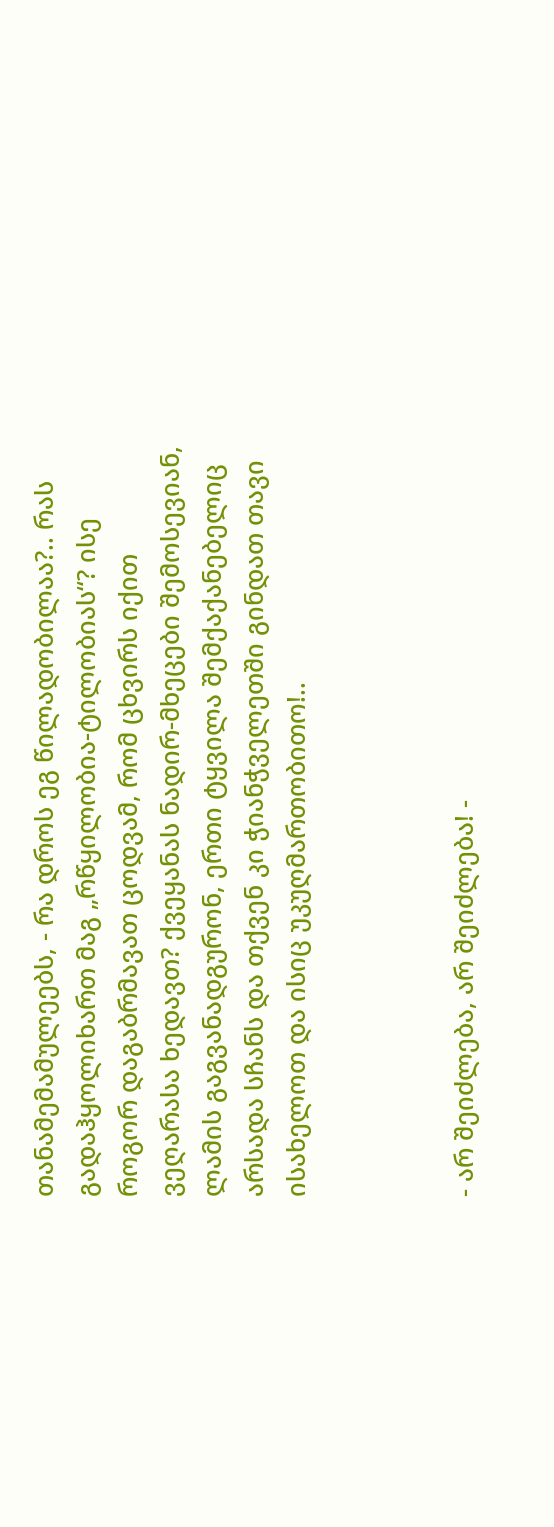თანამემამულეებს, - რა დროს ეგ წილადობილაა?.. რას გადაჰყოლიხართ მაგ „რწყილობია-ტილობიას“? ისე როგორ დაგაბრმავათ ცოდვამ, რომ ცხვირს იქით ვეღარასა ხედავთ? ქვეყანას ნადირ-მხეცები შემოსევიან, ლამის გაგვანადგურონ, ერთი ტყვილა შემქაქანებელიც არსადა სჩანს და თქვენ კი ჭიანჭველეთში გინდათ თავი ისახელოთ და ისიც უკუღმართობითო!..



- არ შეიძლება, არ შეიძლება! -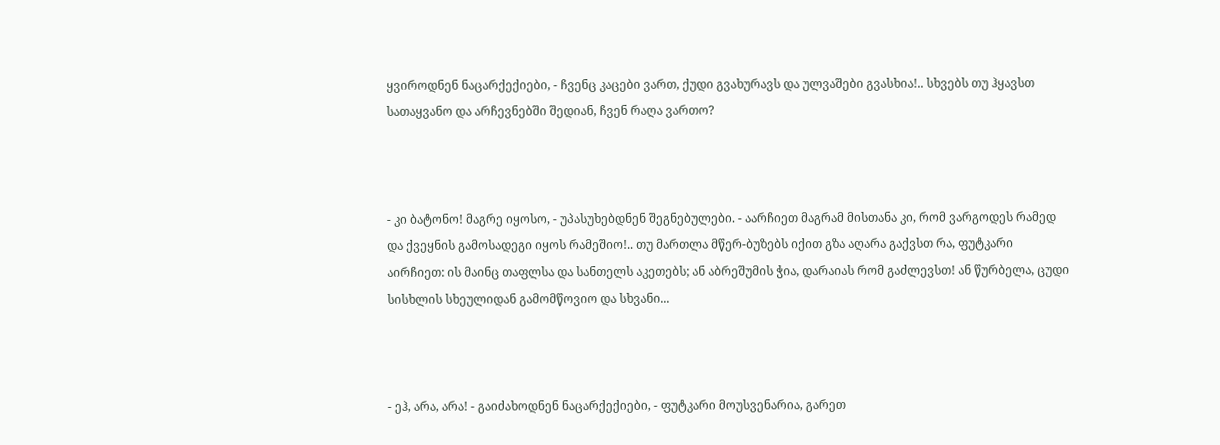ყვიროდნენ ნაცარქექიები, - ჩვენც კაცები ვართ, ქუდი გვახურავს და ულვაშები გვასხია!.. სხვებს თუ ჰყავსთ სათაყვანო და არჩევნებში შედიან, ჩვენ რაღა ვართო?



- კი ბატონო! მაგრე იყოსო, - უპასუხებდნენ შეგნებულები. - აარჩიეთ მაგრამ მისთანა კი, რომ ვარგოდეს რამედ და ქვეყნის გამოსადეგი იყოს რამეშიო!.. თუ მართლა მწერ-ბუზებს იქით გზა აღარა გაქვსთ რა, ფუტკარი აირჩიეთ: ის მაინც თაფლსა და სანთელს აკეთებს; ან აბრეშუმის ჭია, დარაიას რომ გაძლევსთ! ან წურბელა, ცუდი სისხლის სხეულიდან გამომწოვიო და სხვანი...



- ეჰ, არა, არა! - გაიძახოდნენ ნაცარქექიები, - ფუტკარი მოუსვენარია, გარეთ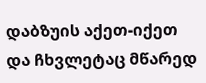დაბზუის აქეთ-იქეთ და ჩხვლეტაც მწარედ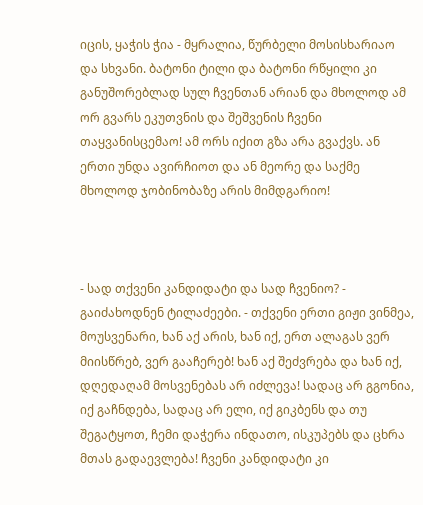იცის, ყაჭის ჭია - მყრალია, წურბელი მოსისხარიაო და სხვანი. ბატონი ტილი და ბატონი რწყილი კი განუშორებლად სულ ჩვენთან არიან და მხოლოდ ამ ორ გვარს ეკუთვნის და შეშვენის ჩვენი თაყვანისცემაო! ამ ორს იქით გზა არა გვაქვს. ან ერთი უნდა ავირჩიოთ და ან მეორე და საქმე მხოლოდ ჯობინობაზე არის მიმდგარიო!



- სად თქვენი კანდიდატი და სად ჩვენიო? - გაიძახოდნენ ტილაძეები. - თქვენი ერთი გიჟი ვინმეა, მოუსვენარი, ხან აქ არის, ხან იქ, ერთ ალაგას ვერ მიისწრებ, ვერ გააჩერებ! ხან აქ შეძვრება და ხან იქ, დღედაღამ მოსვენებას არ იძლევა! სადაც არ გგონია, იქ გაჩნდება, სადაც არ ელი, იქ გიკბენს და თუ შეგატყოთ, ჩემი დაჭერა ინდათო, ისკუპებს და ცხრა მთას გადაევლება! ჩვენი კანდიდატი კი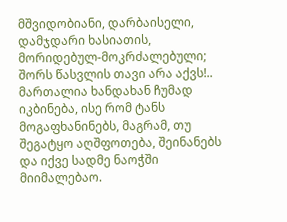მშვიდობიანი, დარბაისელი, დამჯდარი ხასიათის, მორიდებულ-მოკრძალებული; შორს წასვლის თავი არა აქვს!.. მართალია ხანდახან ჩუმად იკბინება, ისე რომ ტანს მოგაფხანინებს, მაგრამ, თუ შეგატყო აღშფოთება, შეინანებს და იქვე სადმე ნაოჭში მიიმალებაო.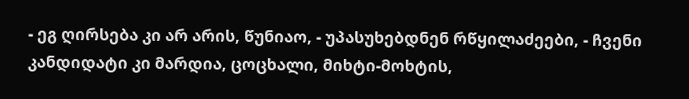- ეგ ღირსება კი არ არის, წუნიაო, - უპასუხებდნენ რწყილაძეები, - ჩვენი კანდიდატი კი მარდია, ცოცხალი, მიხტი-მოხტის,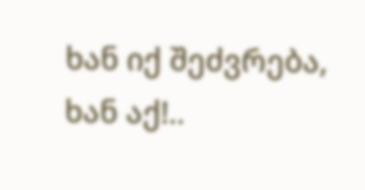ხან იქ შეძვრება, ხან აქ!..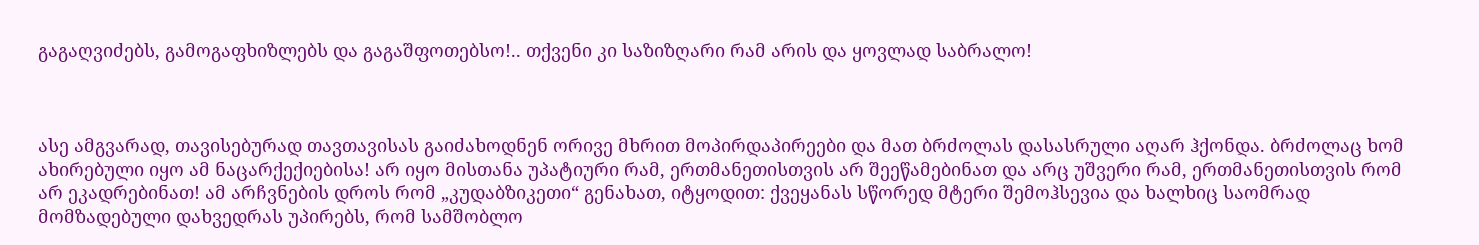გაგაღვიძებს, გამოგაფხიზლებს და გაგაშფოთებსო!.. თქვენი კი საზიზღარი რამ არის და ყოვლად საბრალო!



ასე ამგვარად, თავისებურად თავთავისას გაიძახოდნენ ორივე მხრით მოპირდაპირეები და მათ ბრძოლას დასასრული აღარ ჰქონდა. ბრძოლაც ხომ ახირებული იყო ამ ნაცარქექიებისა! არ იყო მისთანა უპატიური რამ, ერთმანეთისთვის არ შეეწამებინათ და არც უშვერი რამ, ერთმანეთისთვის რომ არ ეკადრებინათ! ამ არჩვნების დროს რომ „კუდაბზიკეთი“ გენახათ, იტყოდით: ქვეყანას სწორედ მტერი შემოჰსევია და ხალხიც საომრად მომზადებული დახვედრას უპირებს, რომ სამშობლო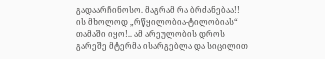გადაარჩინოსო. მაგრამ რა ბრძანებაა!! ის მხოლოდ „რწყილობია-ტილობიას“ თამაში იყო!.. ამ არეულობის დროს გარეშე მტერმა ისარგებლა და სიცილით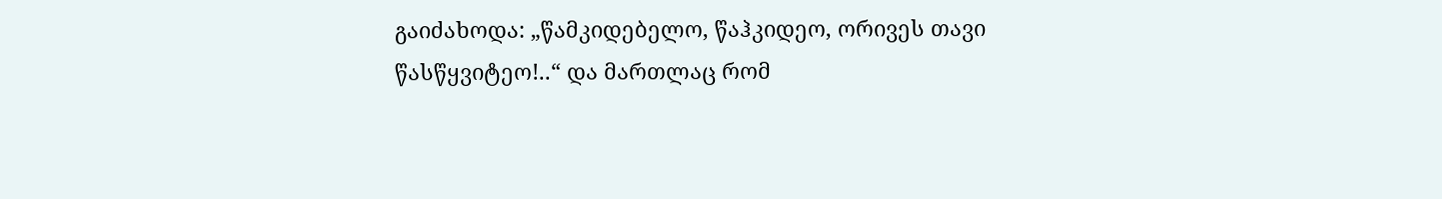გაიძახოდა: „წამკიდებელო, წაჰკიდეო, ორივეს თავი წასწყვიტეო!..“ და მართლაც რომ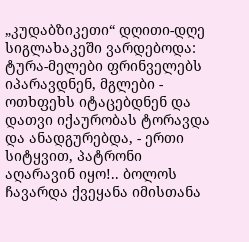„კუდაბზიკეთი“ დღითი-დღე სიგლახაკეში ვარდებოდა: ტურა-მელები ფრინველებს იპარავდნენ, მგლები - ოთხფეხს იტაცებდნენ და დათვი იქაურობას ტორავდა და ანადგურებდა, - ერთი სიტყვით, პატრონი აღარავინ იყო!.. ბოლოს ჩავარდა ქვეყანა იმისთანა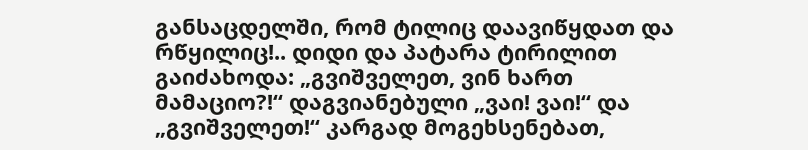განსაცდელში, რომ ტილიც დაავიწყდათ და რწყილიც!.. დიდი და პატარა ტირილით გაიძახოდა: „გვიშველეთ, ვინ ხართ მამაციო?!“ დაგვიანებული „ვაი! ვაი!“ და „გვიშველეთ!“ კარგად მოგეხსენებათ,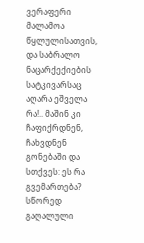ვერაფერი მალამოა წყლულისათვის, და საბრალო ნაცარქექიების სატკივარსაც აღარა ეშველა რა!.. მაშინ კი ჩაფიქრდნენ, ჩახვდნენ გონებაში და სთქვეს: ეს რა გვემართება? სწორედ გაღალული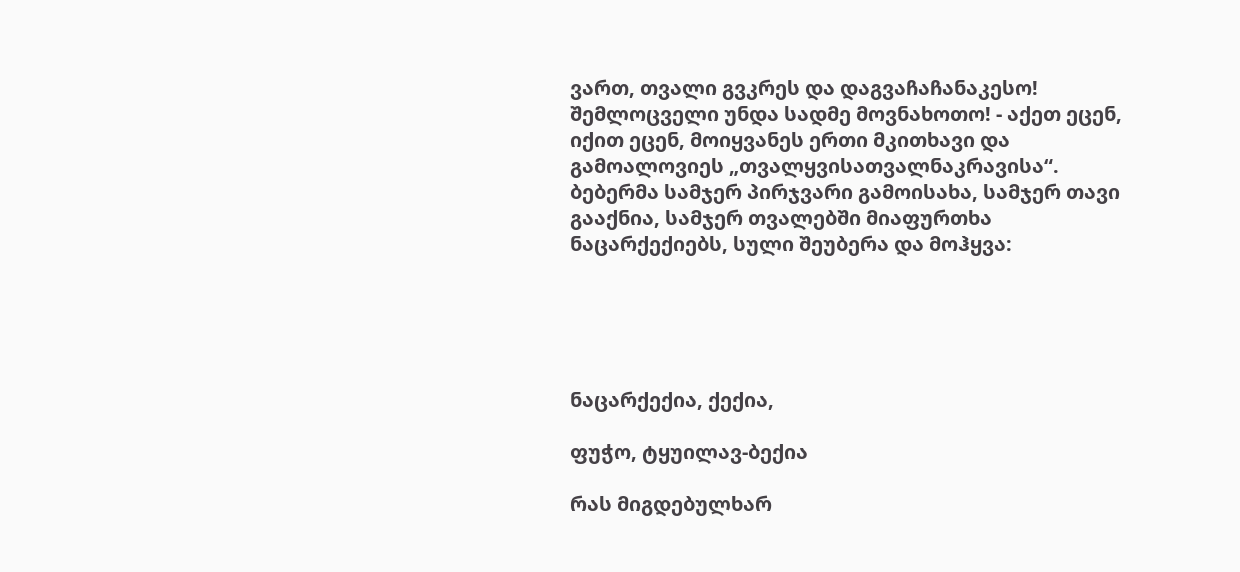ვართ, თვალი გვკრეს და დაგვაჩაჩანაკესო! შემლოცველი უნდა სადმე მოვნახოთო! - აქეთ ეცენ, იქით ეცენ, მოიყვანეს ერთი მკითხავი და გამოალოვიეს „თვალყვისათვალნაკრავისა“. ბებერმა სამჯერ პირჯვარი გამოისახა, სამჯერ თავი გააქნია, სამჯერ თვალებში მიაფურთხა ნაცარქექიებს, სული შეუბერა და მოჰყვა:





ნაცარქექია, ქექია,

ფუჭო, ტყუილავ-ბექია

რას მიგდებულხარ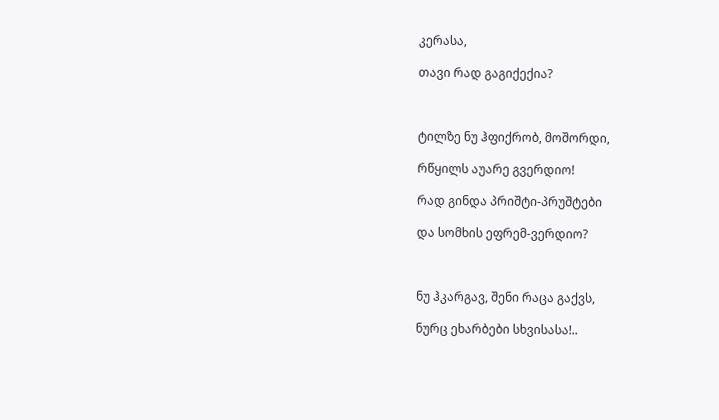კერასა,

თავი რად გაგიქექია?



ტილზე ნუ ჰფიქრობ, მოშორდი,

რწყილს აუარე გვერდიო!

რად გინდა პრიშტი-პრუშტები

და სომხის ეფრემ-ვერდიო?



ნუ ჰკარგავ, შენი რაცა გაქვს,

ნურც ეხარბები სხვისასა!..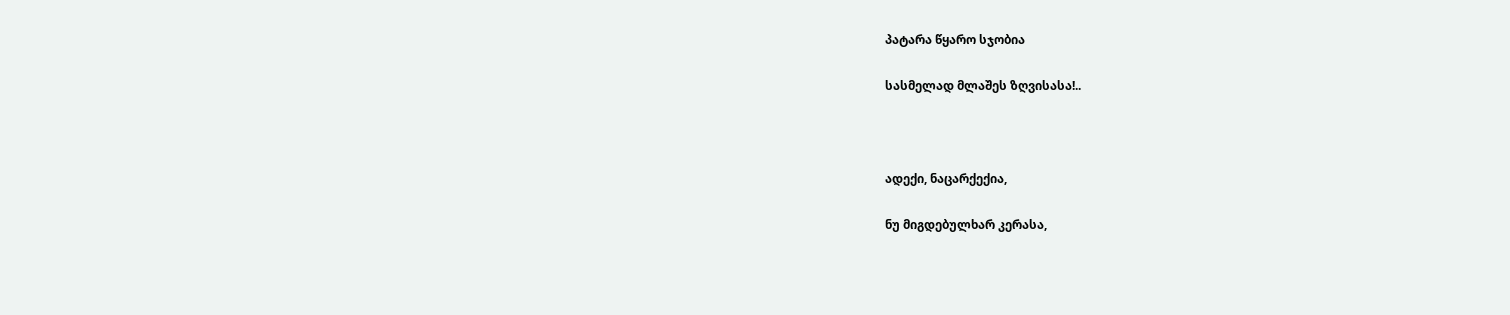პატარა წყარო სჯობია

სასმელად მლაშეს ზღვისასა!..



ადექი, ნაცარქექია,

ნუ მიგდებულხარ კერასა,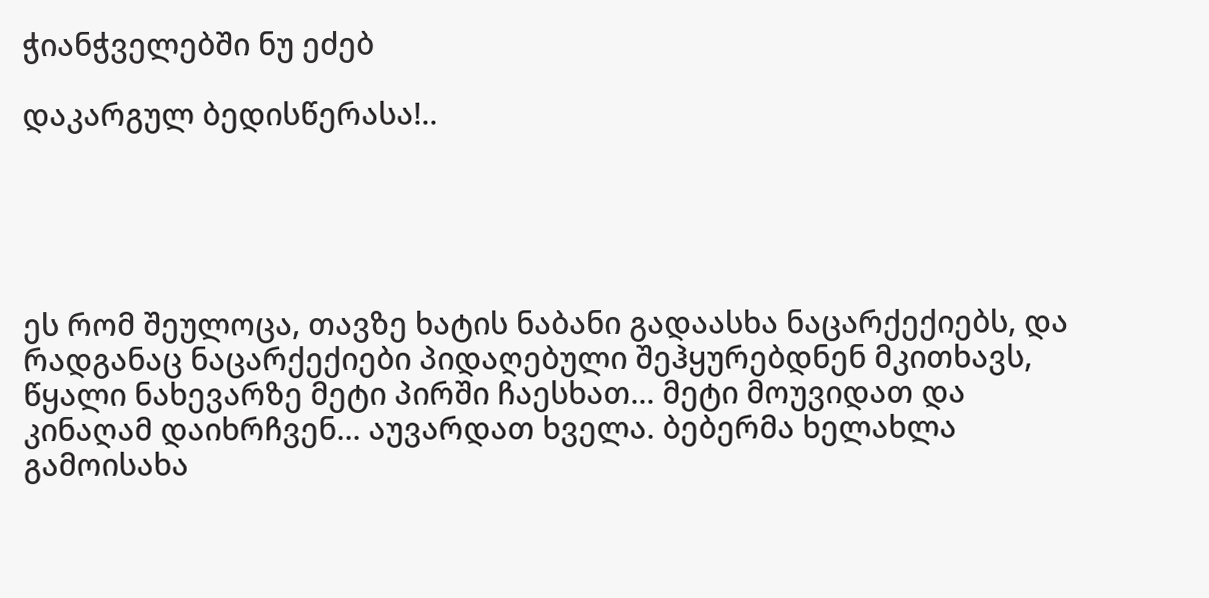ჭიანჭველებში ნუ ეძებ

დაკარგულ ბედისწერასა!..





ეს რომ შეულოცა, თავზე ხატის ნაბანი გადაასხა ნაცარქექიებს, და რადგანაც ნაცარქექიები პიდაღებული შეჰყურებდნენ მკითხავს, წყალი ნახევარზე მეტი პირში ჩაესხათ... მეტი მოუვიდათ და კინაღამ დაიხრჩვენ... აუვარდათ ხველა. ბებერმა ხელახლა გამოისახა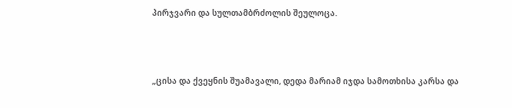პირჯვარი და სულთამბრძოლის შეულოცა.



„ცისა და ქვეყნის შუამავალი, დედა მარიამ იჯდა სამოთხისა კარსა და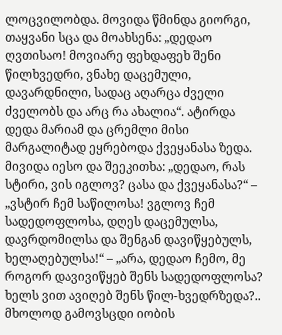ლოცვილობდა. მოვიდა წმინდა გიორგი, თაყვანი სცა და მოახსენა: „დედაო ღვთისაო! მოვიარე ფეხდაფეხ შენი წილხვედრი, ვნახე დაცემული, დავარდნილი, სადაც აღარცა ძველი ძველობს და არც რა ახალია“. ატირდა დედა მარიამ და ცრემლი მისი მარგალიტად ეყრებოდა ქვეყანასა ზედა. მივიდა იესო და შეეკითხა: „დედაო, რას სტირი, ვის იგლოვ? ცასა და ქვეყანასა?“ – „ვსტირ ჩემ საწილოსა! ვგლოვ ჩემ სადედოფლოსა, დღეს დაცემულსა, დავრდომილსა და შენგან დავიწყებულს, ხელაღებულსა!“ – „არა, დედაო ჩემო, მე როგორ დავივიწყებ შენს სადედოფლოსა? ხელს ვით ავიღებ შენს წილ-ხვედრზედა?.. მხოლოდ გამოვსცდი იობის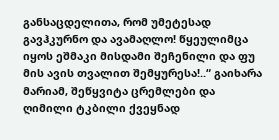განსაცდელითა, რომ უმეტესად გავჰკურნო და ავამაღლო! წყეულიმცა იყოს ეშმაკი მისდამი შეჩენილი და ფუ მის ავის თვალით შემყურესა!..“ გაიხარა მარიამ, შეწყვიტა ცრემლები და ღიმილი ტკბილი ქვეყნად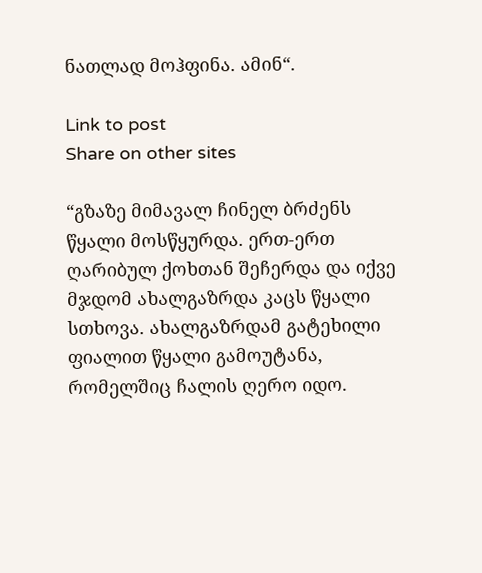ნათლად მოჰფინა. ამინ“.

Link to post
Share on other sites

“გზაზე მიმავალ ჩინელ ბრძენს წყალი მოსწყურდა. ერთ-ერთ ღარიბულ ქოხთან შეჩერდა და იქვე მჯდომ ახალგაზრდა კაცს წყალი სთხოვა. ახალგაზრდამ გატეხილი ფიალით წყალი გამოუტანა, რომელშიც ჩალის ღერო იდო.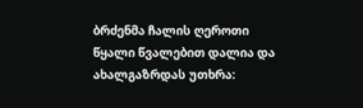ბრძენმა ჩალის ღეროთი წყალი წვალებით დალია და ახალგაზრდას უთხრა: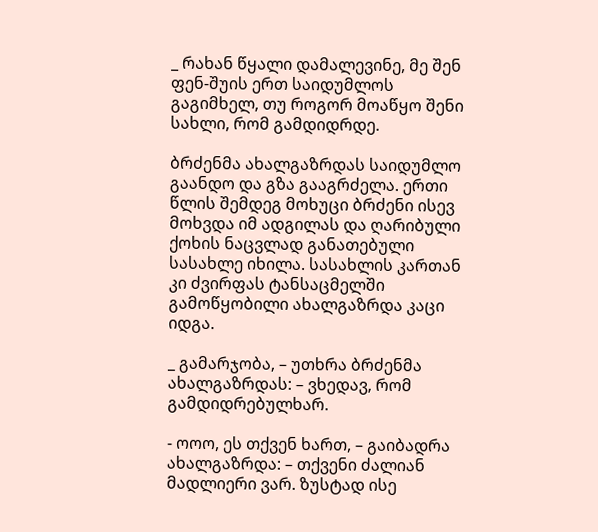_ რახან წყალი დამალევინე, მე შენ ფენ-შუის ერთ საიდუმლოს გაგიმხელ, თუ როგორ მოაწყო შენი სახლი, რომ გამდიდრდე.

ბრძენმა ახალგაზრდას საიდუმლო გაანდო და გზა გააგრძელა. ერთი წლის შემდეგ მოხუცი ბრძენი ისევ მოხვდა იმ ადგილას და ღარიბული ქოხის ნაცვლად განათებული სასახლე იხილა. სასახლის კართან კი ძვირფას ტანსაცმელში გამოწყობილი ახალგაზრდა კაცი იდგა.

_ გამარჯობა, – უთხრა ბრძენმა ახალგაზრდას: – ვხედავ, რომ გამდიდრებულხარ.

- ოოო, ეს თქვენ ხართ, – გაიბადრა ახალგაზრდა: – თქვენი ძალიან მადლიერი ვარ. ზუსტად ისე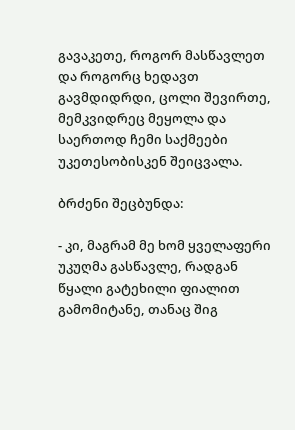გავაკეთე, როგორ მასწავლეთ და როგორც ხედავთ გავმდიდრდი, ცოლი შევირთე, მემკვიდრეც მეყოლა და საერთოდ ჩემი საქმეები უკეთესობისკენ შეიცვალა.

ბრძენი შეცბუნდა:

- კი, მაგრამ მე ხომ ყველაფერი უკუღმა გასწავლე, რადგან წყალი გატეხილი ფიალით გამომიტანე, თანაც შიგ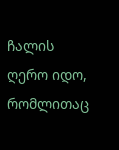ჩალის ღერო იდო, რომლითაც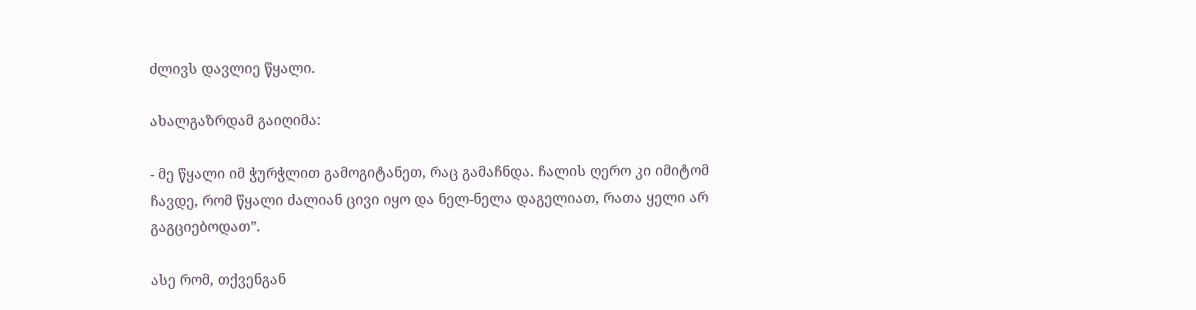ძლივს დავლიე წყალი.

ახალგაზრდამ გაიღიმა:

- მე წყალი იმ ჭურჭლით გამოგიტანეთ, რაც გამაჩნდა. ჩალის ღერო კი იმიტომ ჩავდე, რომ წყალი ძალიან ცივი იყო და ნელ-ნელა დაგელიათ, რათა ყელი არ გაგციებოდათ”.

ასე რომ, თქვენგან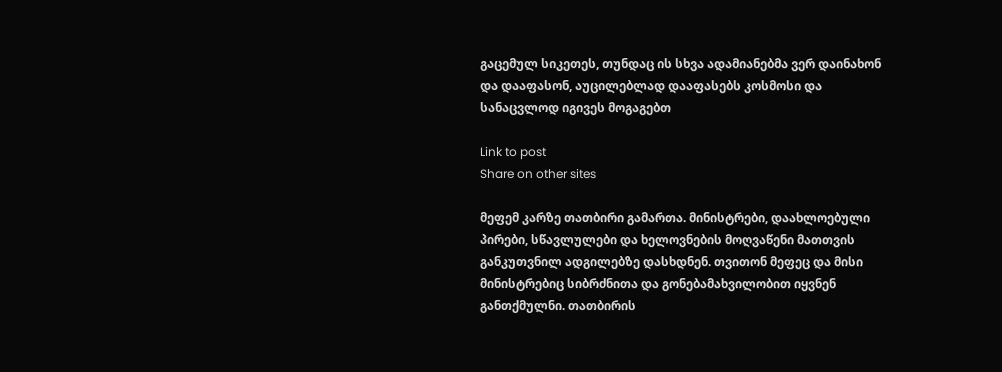გაცემულ სიკეთეს, თუნდაც ის სხვა ადამიანებმა ვერ დაინახონ და დააფასონ, აუცილებლად დააფასებს კოსმოსი და სანაცვლოდ იგივეს მოგაგებთ

Link to post
Share on other sites

მეფემ კარზე თათბირი გამართა. მინისტრები, დაახლოებული პირები, სწავლულები და ხელოვნების მოღვაწენი მათთვის განკუთვნილ ადგილებზე დასხდნენ. თვითონ მეფეც და მისი მინისტრებიც სიბრძნითა და გონებამახვილობით იყვნენ განთქმულნი. თათბირის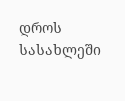დროს სასახლეში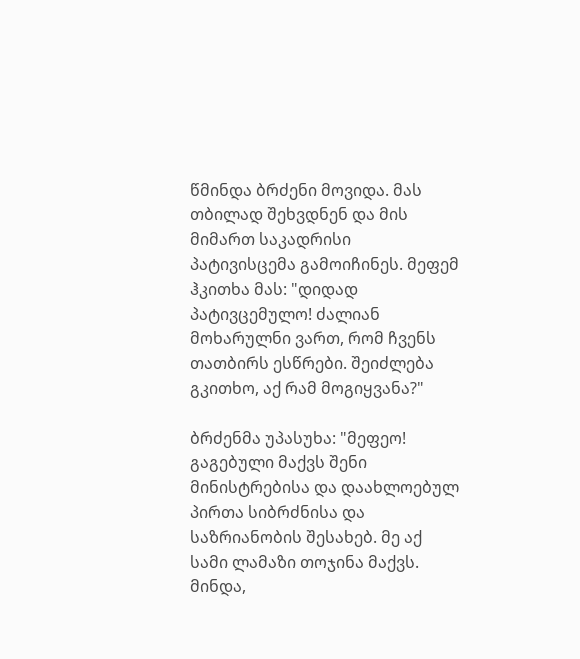წმინდა ბრძენი მოვიდა. მას თბილად შეხვდნენ და მის მიმართ საკადრისი პატივისცემა გამოიჩინეს. მეფემ ჰკითხა მას: "დიდად პატივცემულო! ძალიან მოხარულნი ვართ, რომ ჩვენს თათბირს ესწრები. შეიძლება გკითხო, აქ რამ მოგიყვანა?"

ბრძენმა უპასუხა: "მეფეო! გაგებული მაქვს შენი მინისტრებისა და დაახლოებულ პირთა სიბრძნისა და საზრიანობის შესახებ. მე აქ სამი ლამაზი თოჯინა მაქვს. მინდა,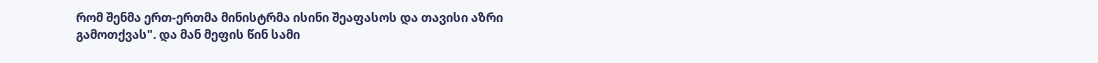რომ შენმა ერთ-ერთმა მინისტრმა ისინი შეაფასოს და თავისი აზრი გამოთქვას". და მან მეფის წინ სამი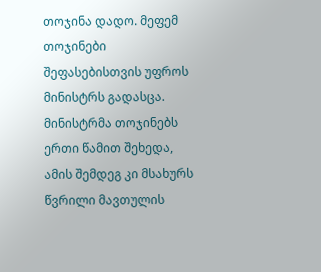თოჯინა დადო. მეფემ თოჯინები შეფასებისთვის უფროს მინისტრს გადასცა. მინისტრმა თოჯინებს ერთი წამით შეხედა, ამის შემდეგ კი მსახურს წვრილი მავთულის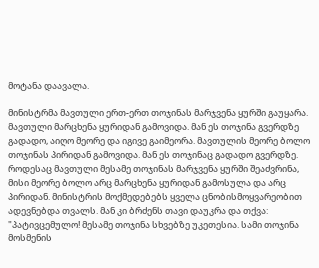მოტანა დაავალა.

მინისტრმა მავთული ერთ-ერთ თოჯინას მარჯვენა ყურში გაუყარა. მავთული მარცხენა ყურიდან გამოვიდა. მან ეს თოჯინა გვერდზე გადადო, აიღო მეორე და იგივე გაიმეორა. მავთულის მეორე ბოლო თოჯინას პირიდან გამოვიდა. მან ეს თოჯინაც გადადო გვერდზე. როდესაც მავთული მესამე თოჯინას მარჯვენა ყურში შეაძვრინა, მისი მეორე ბოლო არც მარცხენა ყურიდან გამოსულა და არც პირიდან. მინისტრის მოქმედებებს ყველა ცნობისმოყვარეობით ადევნებდა თვალს. მან კი ბრძენს თავი დაუკრა და თქვა: "პატივცემულო! მესამე თოჯინა სხვებზე უკეთესია. სამი თოჯინა მოსმენის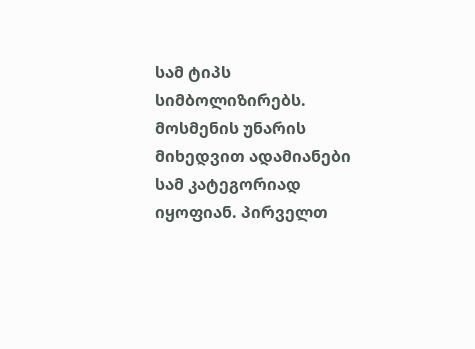სამ ტიპს სიმბოლიზირებს. მოსმენის უნარის მიხედვით ადამიანები სამ კატეგორიად იყოფიან. პირველთ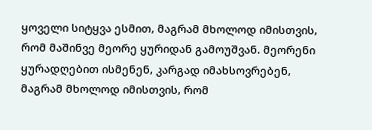ყოველი სიტყვა ესმით, მაგრამ მხოლოდ იმისთვის, რომ მაშინვე მეორე ყურიდან გამოუშვან. მეორენი ყურადღებით ისმენენ, კარგად იმახსოვრებენ, მაგრამ მხოლოდ იმისთვის, რომ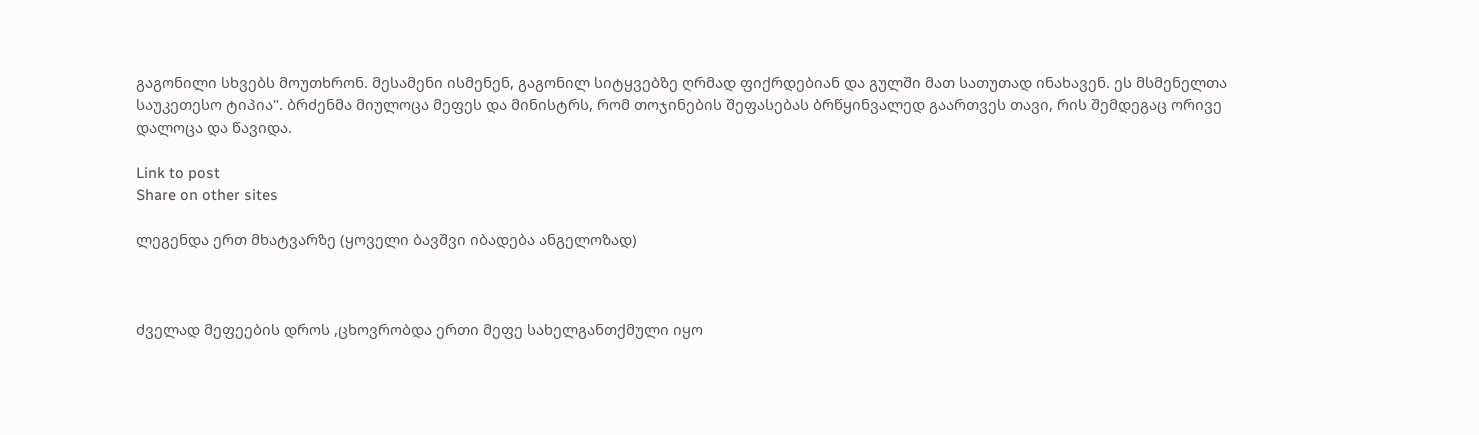გაგონილი სხვებს მოუთხრონ. მესამენი ისმენენ, გაგონილ სიტყვებზე ღრმად ფიქრდებიან და გულში მათ სათუთად ინახავენ. ეს მსმენელთა საუკეთესო ტიპია". ბრძენმა მიულოცა მეფეს და მინისტრს, რომ თოჯინების შეფასებას ბრწყინვალედ გაართვეს თავი, რის შემდეგაც ორივე დალოცა და წავიდა.

Link to post
Share on other sites

ლეგენდა ერთ მხატვარზე (ყოველი ბავშვი იბადება ანგელოზად)



ძველად მეფეების დროს ,ცხოვრობდა ერთი მეფე სახელგანთქმული იყო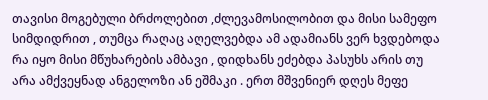თავისი მოგებული ბრძოლებით ,ძლევამოსილობით და მისი სამეფო სიმდიდრით , თუმცა რაღაც აღელვებდა ამ ადამიანს ვერ ხვდებოდა რა იყო მისი მწუხარების ამბავი , დიდხანს ეძებდა პასუხს არის თუ არა ამქვეყნად ანგელოზი ან ეშმაკი . ერთ მშვენიერ დღეს მეფე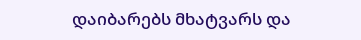დაიბარებს მხატვარს და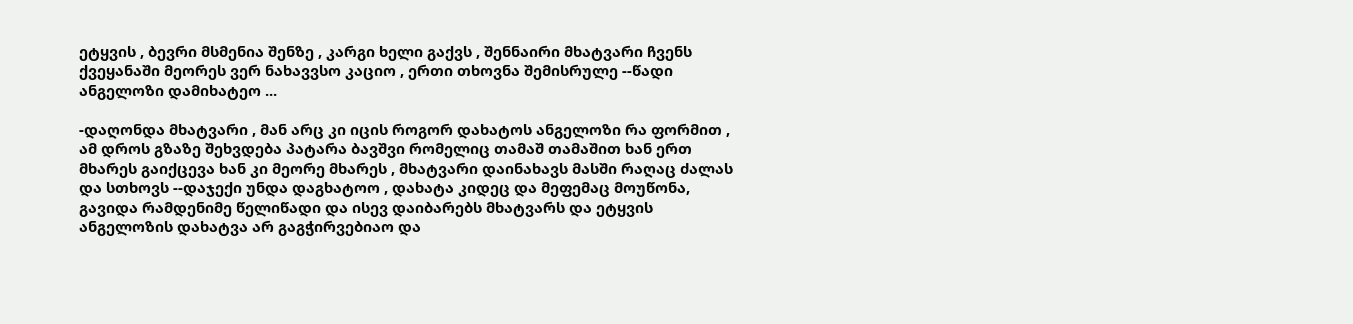ეტყვის , ბევრი მსმენია შენზე , კარგი ხელი გაქვს , შენნაირი მხატვარი ჩვენს ქვეყანაში მეორეს ვერ ნახავვსო კაციო , ერთი თხოვნა შემისრულე --წადი ანგელოზი დამიხატეო ...

-დაღონდა მხატვარი , მან არც კი იცის როგორ დახატოს ანგელოზი რა ფორმით , ამ დროს გზაზე შეხვდება პატარა ბავშვი რომელიც თამაშ თამაშით ხან ერთ მხარეს გაიქცევა ხან კი მეორე მხარეს , მხატვარი დაინახავს მასში რაღაც ძალას და სთხოვს --დაჯექი უნდა დაგხატოო , დახატა კიდეც და მეფემაც მოუწონა, გავიდა რამდენიმე წელიწადი და ისევ დაიბარებს მხატვარს და ეტყვის ანგელოზის დახატვა არ გაგჭირვებიაო და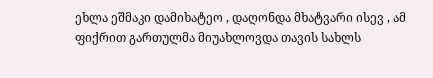ეხლა ეშმაკი დამიხატეო , დაღონდა მხატვარი ისევ , ამ ფიქრით გართულმა მიუახლოვდა თავის სახლს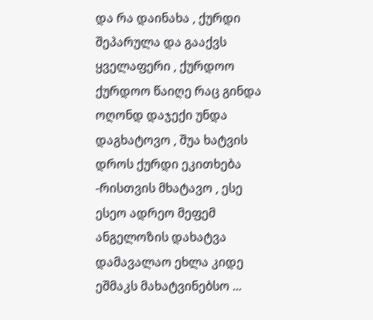და რა დაინახა , ქურდი შეპარულა და გააქვს ყველაფერი , ქურდოო ქურდოო წაიღე რაც გინდა ოღონდ დაჯექი უნდა დაგხატოვო , შუა ხატვის დროს ქურდი ეკითხება -რისთვის მხატავო , ესე ესეო ადრეო მეფემ ანგელოზის დახატვა დამავალაო ეხლა კიდე ეშმაკს მახატვინებსო ...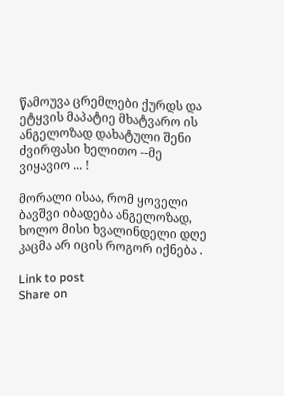წამოუვა ცრემლები ქურდს და ეტყვის მაპატიე მხატვარო ის ანგელოზად დახატული შენი ძვირფასი ხელითო --მე ვიყავიო ... !

მორალი ისაა, რომ ყოველი ბავშვი იბადება ანგელოზად, ხოლო მისი ხვალინდელი დღე კაცმა არ იცის როგორ იქნება .

Link to post
Share on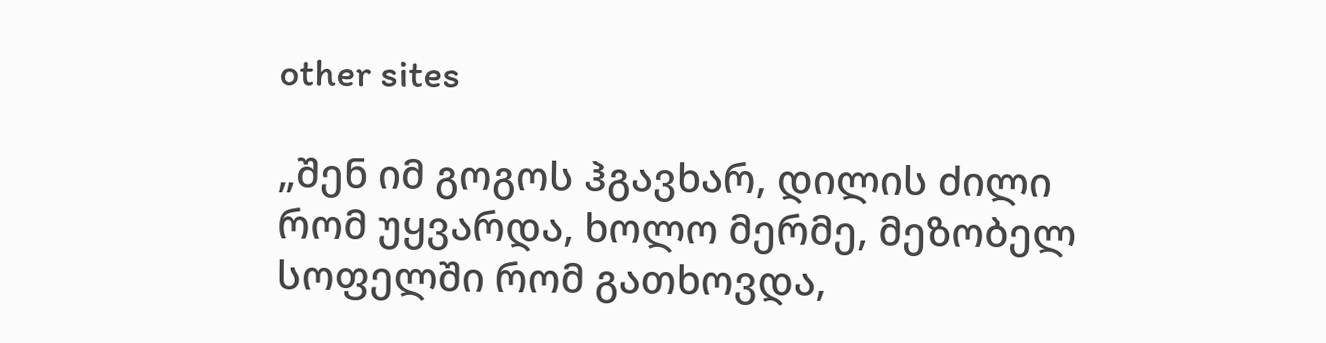other sites

„შენ იმ გოგოს ჰგავხარ, დილის ძილი რომ უყვარდა, ხოლო მერმე, მეზობელ სოფელში რომ გათხოვდა,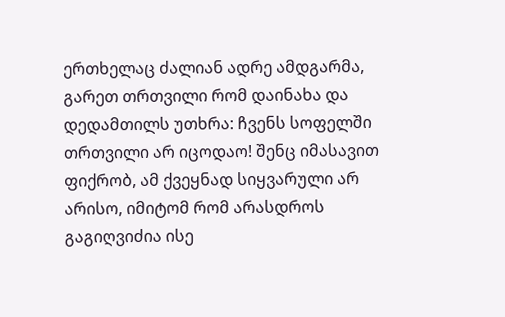ერთხელაც ძალიან ადრე ამდგარმა, გარეთ თრთვილი რომ დაინახა და დედამთილს უთხრა: ჩვენს სოფელში თრთვილი არ იცოდაო! შენც იმასავით ფიქრობ, ამ ქვეყნად სიყვარული არ არისო, იმიტომ რომ არასდროს გაგიღვიძია ისე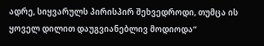ადრე, სიყვარულს პირისპირ შეხვედროდი, თუმცა ის ყოველ დილით დაუგვიანებლივ მოდიოდა“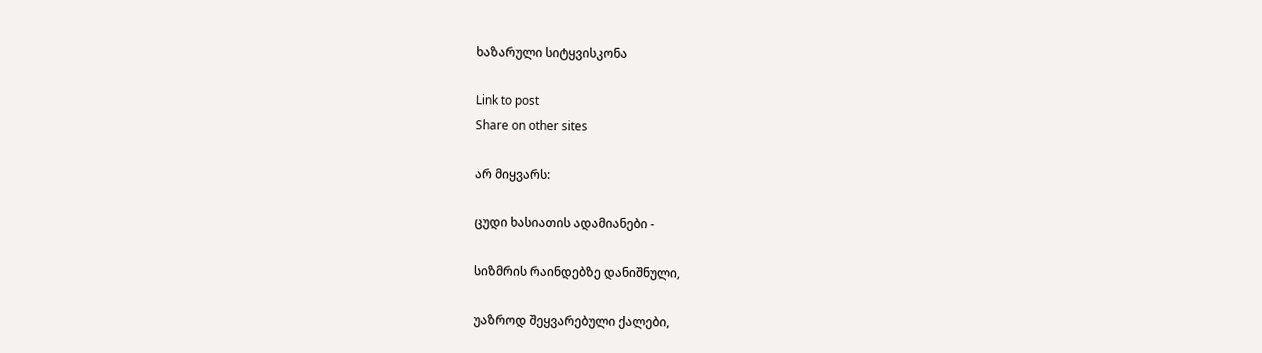ხაზარული სიტყვისკონა

Link to post
Share on other sites

არ მიყვარს:

ცუდი ხასიათის ადამიანები -

სიზმრის რაინდებზე დანიშნული,

უაზროდ შეყვარებული ქალები,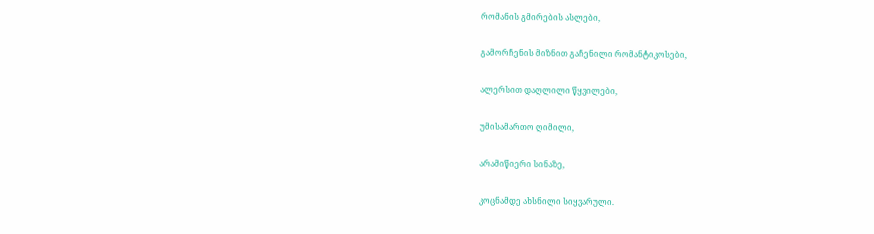რომანის გმირების ასლები,

გამორჩენის მიზნით გაჩენილი რომანტიკოსები,

ალერსით დაღლილი წყვილები,

უმისამართო ღიმილი,

არამიწიერი სინაზე,

კოცნამდე ახსნილი სიყვარული.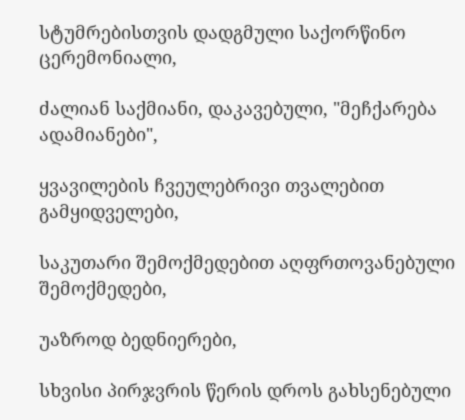სტუმრებისთვის დადგმული საქორწინო ცერემონიალი,

ძალიან საქმიანი, დაკავებული, "მეჩქარება ადამიანები",

ყვავილების ჩვეულებრივი თვალებით გამყიდველები,

საკუთარი შემოქმედებით აღფრთოვანებული შემოქმედები,

უაზროდ ბედნიერები,

სხვისი პირჯვრის წერის დროს გახსენებული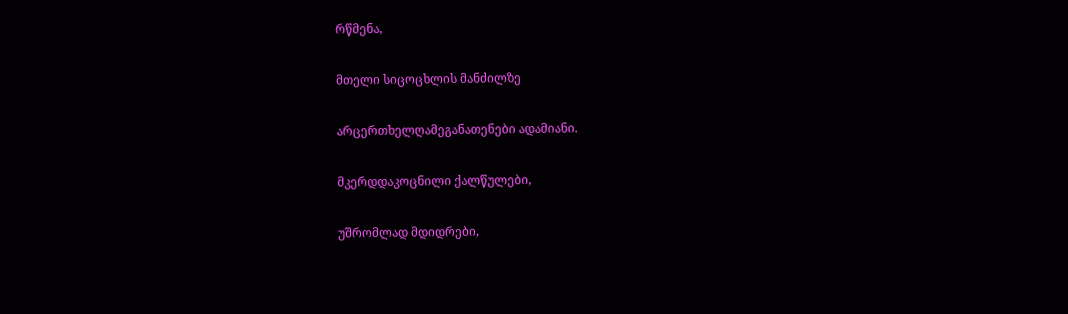რწმენა,

მთელი სიცოცხლის მანძილზე

არცერთხელღამეგანათენები ადამიანი.

მკერდდაკოცნილი ქალწულები,

უშრომლად მდიდრები,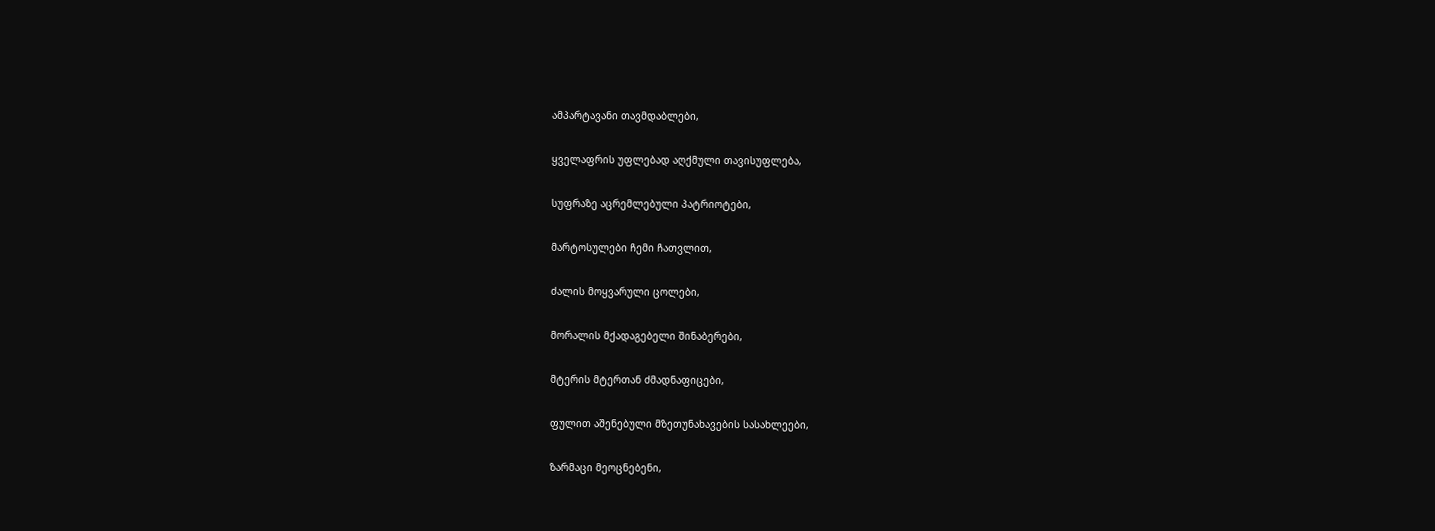ამპარტავანი თავმდაბლები,

ყველაფრის უფლებად აღქმული თავისუფლება,

სუფრაზე აცრემლებული პატრიოტები,

მარტოსულები ჩემი ჩათვლით,

ძალის მოყვარული ცოლები,

მორალის მქადაგებელი შინაბერები,

მტერის მტერთან ძმადნაფიცები,

ფულით აშენებული მზეთუნახავების სასახლეები,

ზარმაცი მეოცნებენი,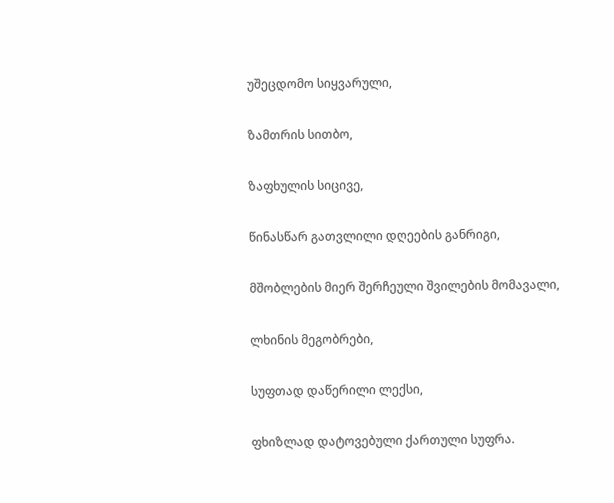უშეცდომო სიყვარული,

ზამთრის სითბო,

ზაფხულის სიცივე,

წინასწარ გათვლილი დღეების განრიგი,

მშობლების მიერ შერჩეული შვილების მომავალი,

ლხინის მეგობრები,

სუფთად დაწერილი ლექსი,

ფხიზლად დატოვებული ქართული სუფრა.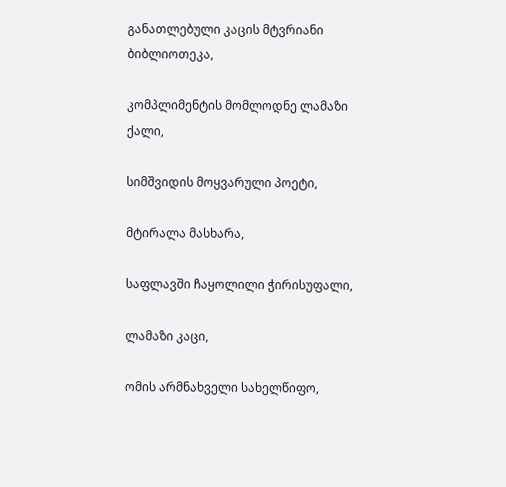განათლებული კაცის მტვრიანი ბიბლიოთეკა,

კომპლიმენტის მომლოდნე ლამაზი ქალი,

სიმშვიდის მოყვარული პოეტი,

მტირალა მასხარა,

საფლავში ჩაყოლილი ჭირისუფალი,

ლამაზი კაცი,

ომის არმნახველი სახელწიფო,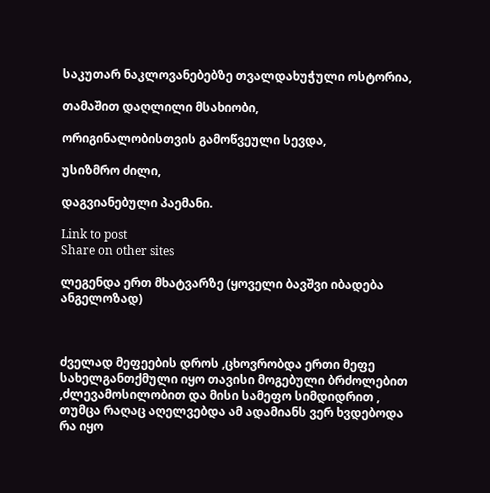საკუთარ ნაკლოვანებებზე თვალდახუჭული ოსტორია,

თამაშით დაღლილი მსახიობი,

ორიგინალობისთვის გამოწვეული სევდა,

უსიზმრო ძილი,

დაგვიანებული პაემანი.

Link to post
Share on other sites

ლეგენდა ერთ მხატვარზე (ყოველი ბავშვი იბადება ანგელოზად)



ძველად მეფეების დროს ,ცხოვრობდა ერთი მეფე სახელგანთქმული იყო თავისი მოგებული ბრძოლებით ,ძლევამოსილობით და მისი სამეფო სიმდიდრით , თუმცა რაღაც აღელვებდა ამ ადამიანს ვერ ხვდებოდა რა იყო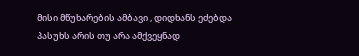მისი მწუხარების ამბავი , დიდხანს ეძებდა პასუხს არის თუ არა ამქვეყნად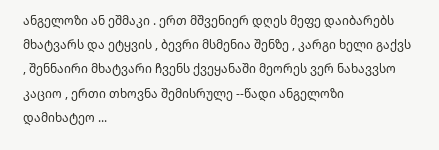ანგელოზი ან ეშმაკი . ერთ მშვენიერ დღეს მეფე დაიბარებს მხატვარს და ეტყვის , ბევრი მსმენია შენზე , კარგი ხელი გაქვს , შენნაირი მხატვარი ჩვენს ქვეყანაში მეორეს ვერ ნახავვსო კაციო , ერთი თხოვნა შემისრულე --წადი ანგელოზი დამიხატეო ...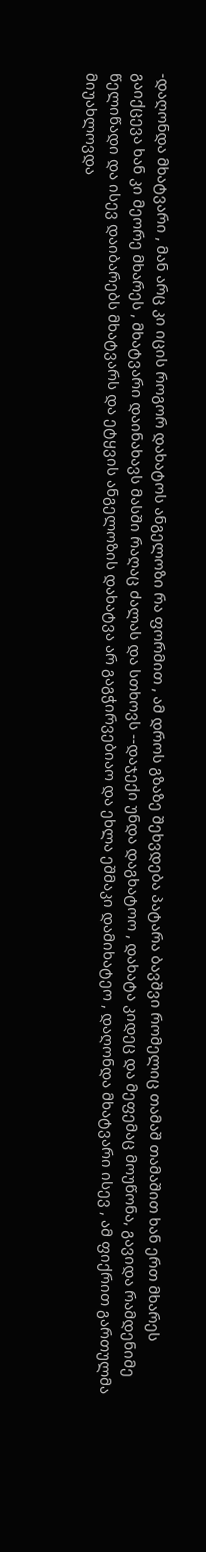-დაღონდა მხატვარი , მან არც კი იცის როგორ დახატოს ანგელოზი რა ფორმით , ამ დროს გზაზე შეხვდება პატარა ბავშვი რომელიც თამაშ თამაშით ხან ერთ მხარეს გაიქცევა ხან კი მეორე მხარეს , მხატვარი დაინახავს მასში რაღაც ძალას და სთხოვს --დაჯექი უნდა დაგხატოო , დახატა კიდეც და მეფემაც მოუწონა, გავიდა რამდენიმე წელიწადი და ისევ დაიბარებს მხატვარს და ეტყვის ანგელოზის დახატვა არ გაგჭირვებიაო და ეხლა ეშმაკი დამიხატეო , დაღონდა მხატვარი ისევ , ამ ფიქრით გართულმა მიუახლოვდა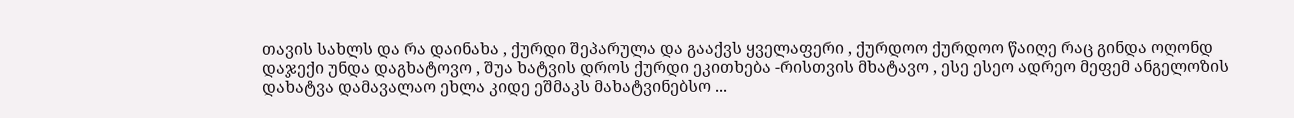თავის სახლს და რა დაინახა , ქურდი შეპარულა და გააქვს ყველაფერი , ქურდოო ქურდოო წაიღე რაც გინდა ოღონდ დაჯექი უნდა დაგხატოვო , შუა ხატვის დროს ქურდი ეკითხება -რისთვის მხატავო , ესე ესეო ადრეო მეფემ ანგელოზის დახატვა დამავალაო ეხლა კიდე ეშმაკს მახატვინებსო ...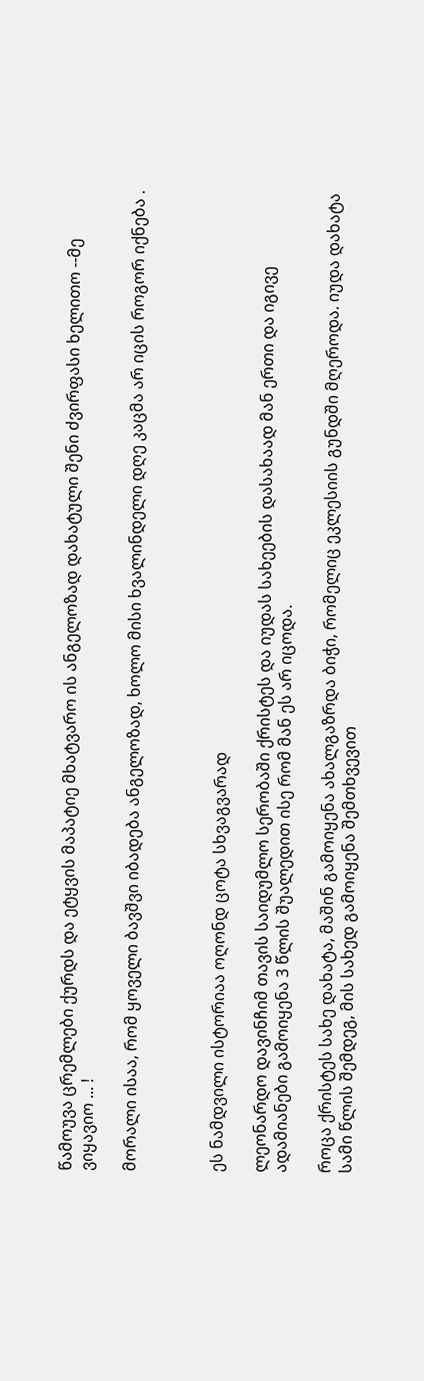წამოუვა ცრემლები ქურდს და ეტყვის მაპატიე მხატვარო ის ანგელოზად დახატული შენი ძვირფასი ხელითო --მე ვიყავიო ... !

მორალი ისაა, რომ ყოველი ბავშვი იბადება ანგელოზად, ხოლო მისი ხვალინდელი დღე კაცმა არ იცის როგორ იქნება .



ეს ნამდვილი ისტორიაა ოღონდ ცოტა სხვაგვარად

ლეონარდო დავინჩიმ თავის საიდუმლო სერობაში ქრისტეს და იუდას სახეების დასახაად მან ერთი და იგივე ადამიანები გამოიყენა 3 წლის შუალედით ისე რომ მან ეს არ იცოდა.

როცა ქრისტეს სახე დახატა, მაშინ გამოიყენა ახალგაზრდა ბიჭი, რომელიც ეკლესიის გუნდში მღეროდა. იუდა დახატა სამი წლის შემდეგ, მის სახედ გამოიყენა შემთხვევით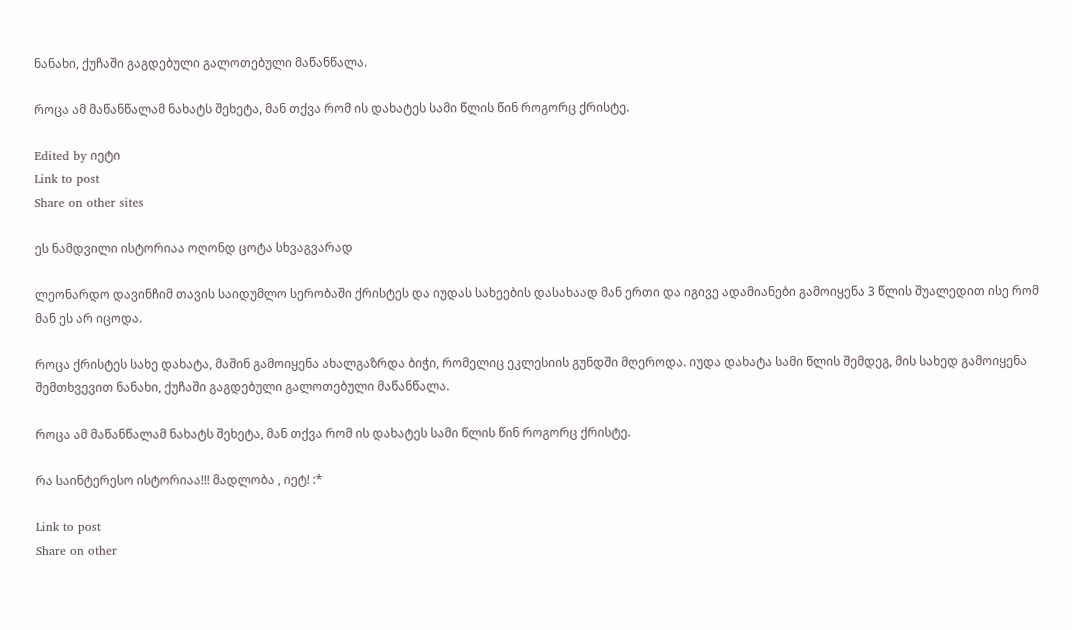ნანახი, ქუჩაში გაგდებული გალოთებული მაწანწალა.

როცა ამ მაწანწალამ ნახატს შეხეტა, მან თქვა რომ ის დახატეს სამი წლის წინ როგორც ქრისტე.

Edited by იეტი
Link to post
Share on other sites

ეს ნამდვილი ისტორიაა ოღონდ ცოტა სხვაგვარად

ლეონარდო დავინჩიმ თავის საიდუმლო სერობაში ქრისტეს და იუდას სახეების დასახაად მან ერთი და იგივე ადამიანები გამოიყენა 3 წლის შუალედით ისე რომ მან ეს არ იცოდა.

როცა ქრისტეს სახე დახატა, მაშინ გამოიყენა ახალგაზრდა ბიჭი, რომელიც ეკლესიის გუნდში მღეროდა. იუდა დახატა სამი წლის შემდეგ, მის სახედ გამოიყენა შემთხვევით ნანახი, ქუჩაში გაგდებული გალოთებული მაწანწალა.

როცა ამ მაწანწალამ ნახატს შეხეტა, მან თქვა რომ ის დახატეს სამი წლის წინ როგორც ქრისტე.

რა საინტერესო ისტორიაა!!! მადლობა , იეტ! :*

Link to post
Share on other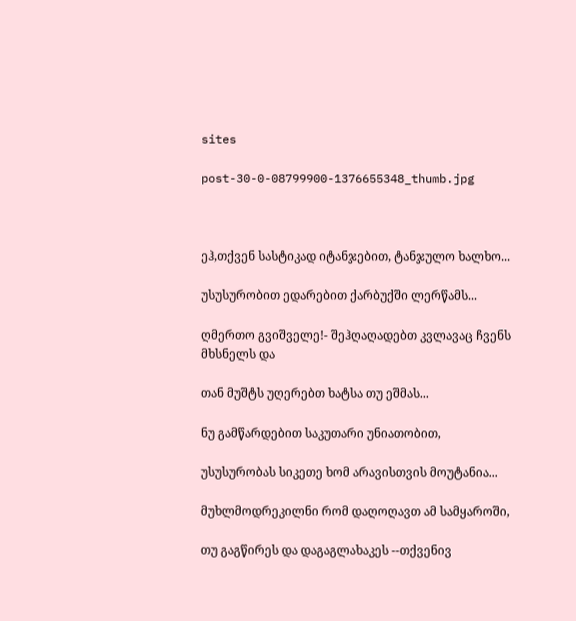sites

post-30-0-08799900-1376655348_thumb.jpg



ეჰ,თქვენ სასტიკად იტანჯებით, ტანჯულო ხალხო...

უსუსურობით ედარებით ქარბუქში ლერწამს...

ღმერთო გვიშველე!- შეჰღაღადებთ კვლავაც ჩვენს მხსნელს და

თან მუშტს უღერებთ ხატსა თუ ეშმას...

ნუ გამწარდებით საკუთარი უნიათობით,

უსუსურობას სიკეთე ხომ არავისთვის მოუტანია...

მუხლმოდრეკილნი რომ დაღოღავთ ამ სამყაროში,

თუ გაგწირეს და დაგაგლახაკეს --თქვენივ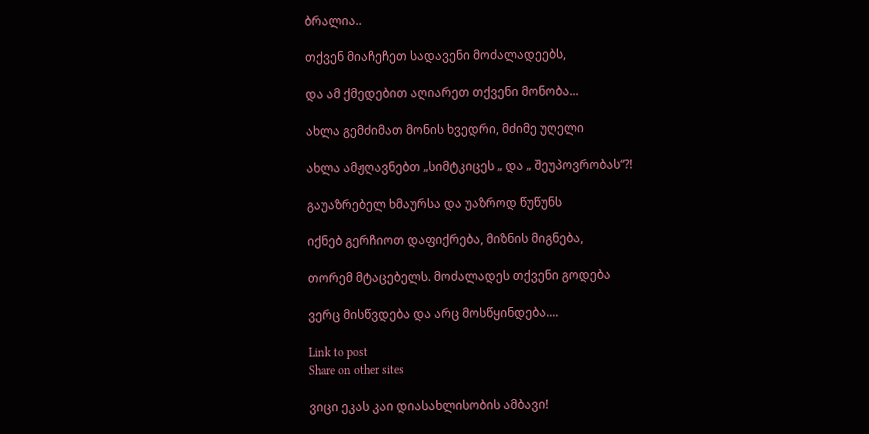ბრალია..

თქვენ მიაჩეჩეთ სადავენი მოძალადეებს,

და ამ ქმედებით აღიარეთ თქვენი მონობა...

ახლა გემძიმათ მონის ხვედრი, მძიმე უღელი

ახლა ამჟღავნებთ „სიმტკიცეს „ და „ შეუპოვრობას“?!

გაუაზრებელ ხმაურსა და უაზროდ წუწუნს

იქნებ გერჩიოთ დაფიქრება, მიზნის მიგნება,

თორემ მტაცებელს. მოძალადეს თქვენი გოდება

ვერც მისწვდება და არც მოსწყინდება....

Link to post
Share on other sites

ვიცი ეკას კაი დიასახლისობის ამბავი!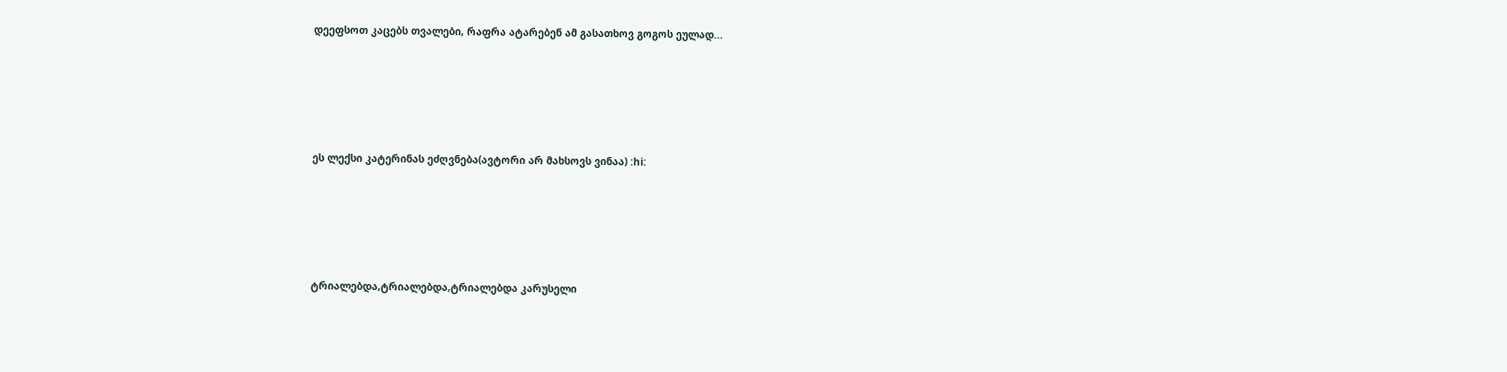დეეფსოთ კაცებს თვალები, რაფრა ატარებენ ამ გასათხოვ გოგოს ეულად...







ეს ლექსი კატერინას ეძღვნება(ავტორი არ მახსოვს ვინაა) :hi:







ტრიალებდა,ტრიალებდა,ტრიალებდა კარუსელი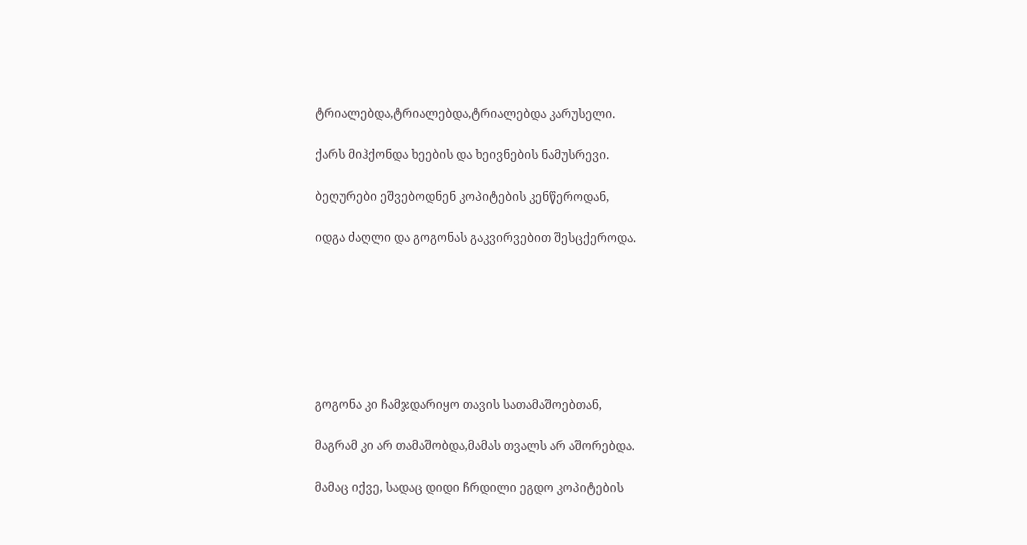ტრიალებდა,ტრიალებდა,ტრიალებდა კარუსელი.

ქარს მიჰქონდა ხეების და ხეივნების ნამუსრევი.

ბეღურები ეშვებოდნენ კოპიტების კენწეროდან,

იდგა ძაღლი და გოგონას გაკვირვებით შესცქეროდა.







გოგონა კი ჩამჯდარიყო თავის სათამაშოებთან,

მაგრამ კი არ თამაშობდა,მამას თვალს არ აშორებდა.

მამაც იქვე, სადაც დიდი ჩრდილი ეგდო კოპიტების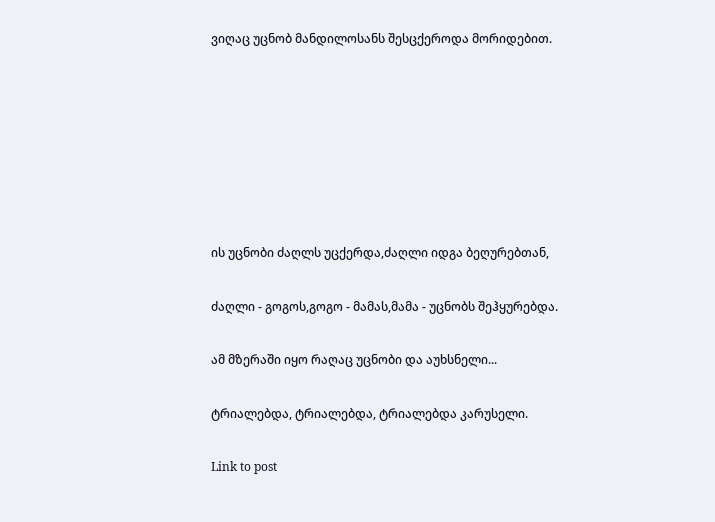ვიღაც უცნობ მანდილოსანს შესცქეროდა მორიდებით.







ის უცნობი ძაღლს უცქერდა,ძაღლი იდგა ბეღურებთან,

ძაღლი - გოგოს,გოგო - მამას,მამა - უცნობს შეჰყურებდა.

ამ მზერაში იყო რაღაც უცნობი და აუხსნელი...

ტრიალებდა, ტრიალებდა, ტრიალებდა კარუსელი.

Link to post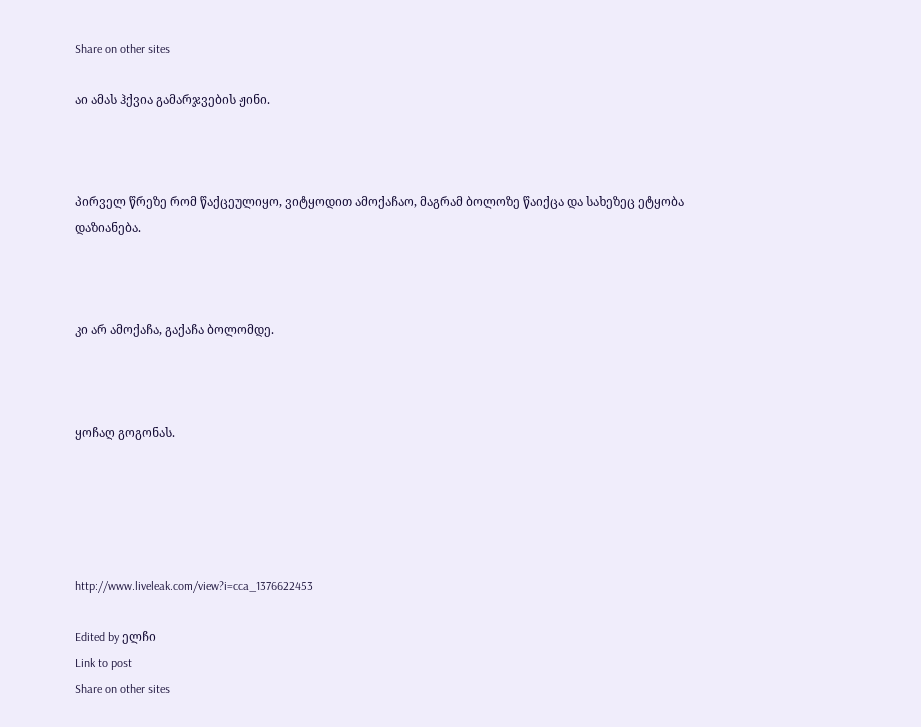Share on other sites

აი ამას ჰქვია გამარჯვების ჟინი.



პირველ წრეზე რომ წაქცეულიყო, ვიტყოდით ამოქაჩაო, მაგრამ ბოლოზე წაიქცა და სახეზეც ეტყობა დაზიანება.



კი არ ამოქაჩა, გაქაჩა ბოლომდე.



ყოჩაღ გოგონას.





http://www.liveleak.com/view?i=cca_1376622453

Edited by ელჩი
Link to post
Share on other sites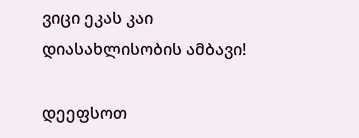ვიცი ეკას კაი დიასახლისობის ამბავი!

დეეფსოთ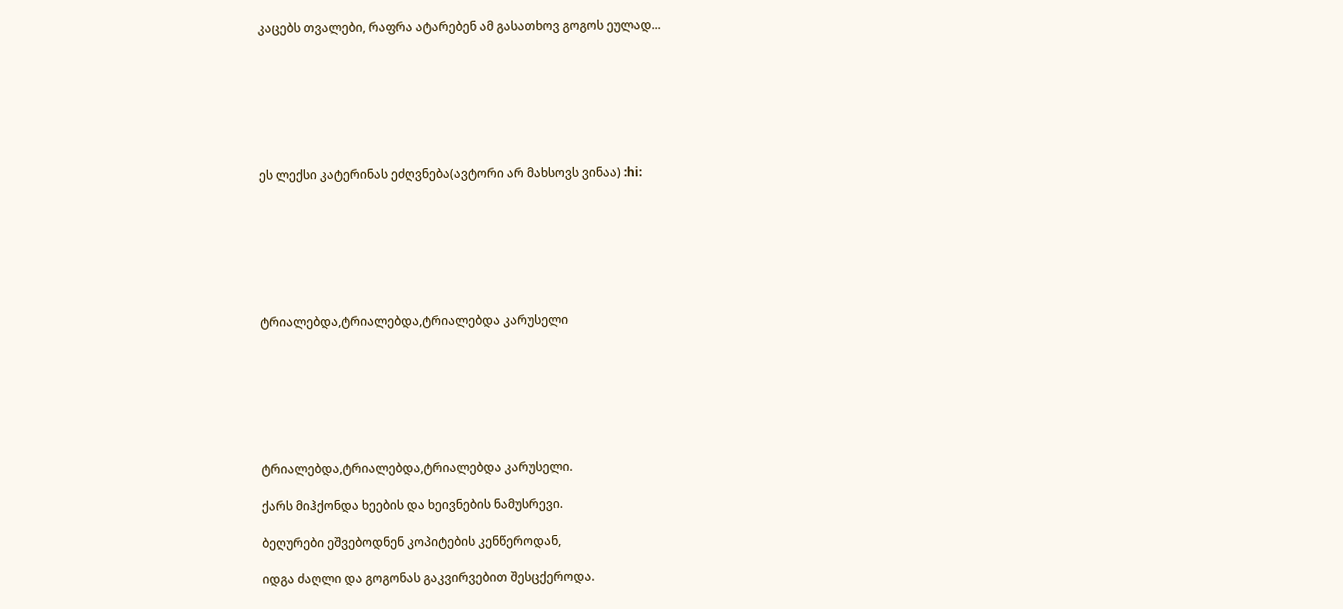კაცებს თვალები, რაფრა ატარებენ ამ გასათხოვ გოგოს ეულად...







ეს ლექსი კატერინას ეძღვნება(ავტორი არ მახსოვს ვინაა) :hi:







ტრიალებდა,ტრიალებდა,ტრიალებდა კარუსელი







ტრიალებდა,ტრიალებდა,ტრიალებდა კარუსელი.

ქარს მიჰქონდა ხეების და ხეივნების ნამუსრევი.

ბეღურები ეშვებოდნენ კოპიტების კენწეროდან,

იდგა ძაღლი და გოგონას გაკვირვებით შესცქეროდა.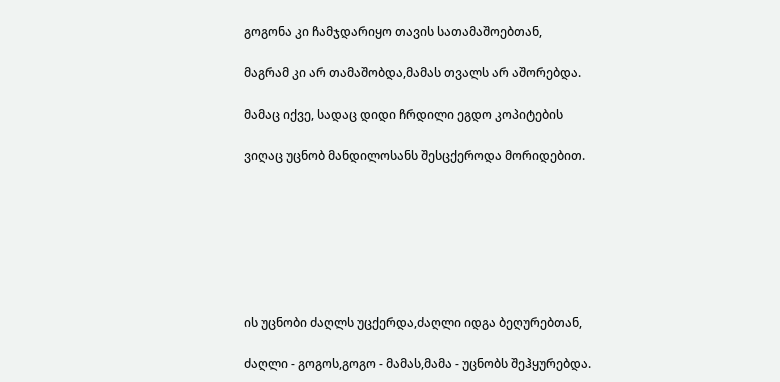გოგონა კი ჩამჯდარიყო თავის სათამაშოებთან,

მაგრამ კი არ თამაშობდა,მამას თვალს არ აშორებდა.

მამაც იქვე, სადაც დიდი ჩრდილი ეგდო კოპიტების

ვიღაც უცნობ მანდილოსანს შესცქეროდა მორიდებით.







ის უცნობი ძაღლს უცქერდა,ძაღლი იდგა ბეღურებთან,

ძაღლი - გოგოს,გოგო - მამას,მამა - უცნობს შეჰყურებდა.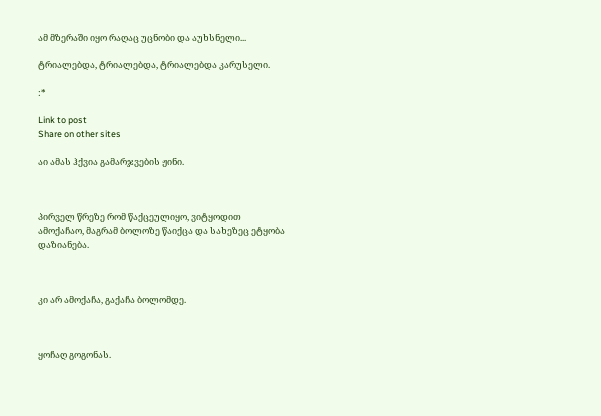ამ მზერაში იყო რაღაც უცნობი და აუხსნელი...

ტრიალებდა, ტრიალებდა, ტრიალებდა კარუსელი.

:*

Link to post
Share on other sites

აი ამას ჰქვია გამარჯვების ჟინი.



პირველ წრეზე რომ წაქცეულიყო, ვიტყოდით ამოქაჩაო, მაგრამ ბოლოზე წაიქცა და სახეზეც ეტყობა დაზიანება.



კი არ ამოქაჩა, გაქაჩა ბოლომდე.



ყოჩაღ გოგონას.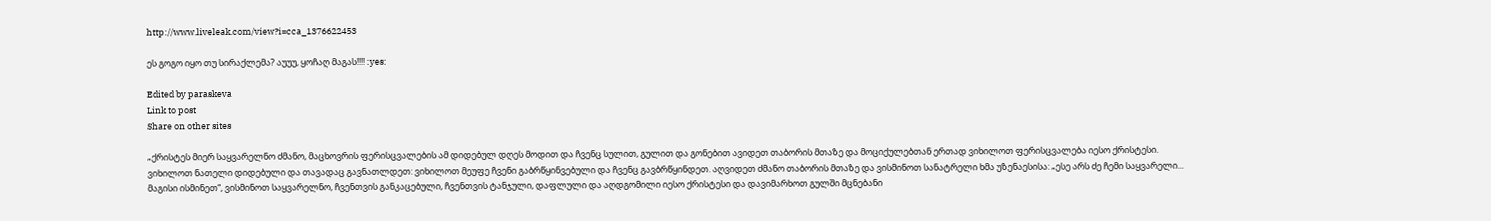http://www.liveleak.com/view?i=cca_1376622453

ეს გოგო იყო თუ სირაქლემა? აუუუ, ყოჩაღ მაგას!!!! :yes:

Edited by paraskeva
Link to post
Share on other sites

„ქრისტეს მიერ საყვარელნო ძმანო, მაცხოვრის ფერისცვალების ამ დიდებულ დღეს მოდით და ჩვენც სულით, გულით და გონებით ავიდეთ თაბორის მთაზე და მოციქულებთან ერთად ვიხილოთ ფერისცვალება იესო ქრისტესი. ვიხილოთ ნათელი დიდებული და თავადაც გავნათლდეთ: ვიხილოთ მეუფე ჩვენი გაბრწყინვებული და ჩვენც გავბრწყინდეთ. აღვიდეთ ძმანო თაბორის მთაზე და ვისმინოთ სანატრელი ხმა უზენაესისა: „ესე არს ძე ჩემი საყვარელი... მაგისი ისმინეთ“, ვისმინოთ საყვარელნო, ჩვენთვის განკაცებული, ჩვენთვის ტანჯული, დაფლული და აღდგომილი იესო ქრისტესი და დავიმარხოთ გულში მცნებანი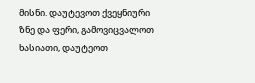მისნი. დაუტევოთ ქვეყნიური ზნე და ფერი, გამოვიცვალოთ ხასიათი, დაუტეოთ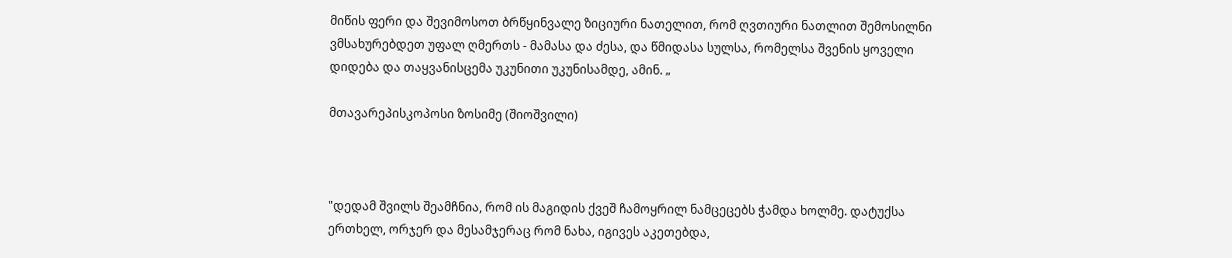მიწის ფერი და შევიმოსოთ ბრწყინვალე ზიციური ნათელით, რომ ღვთიური ნათლით შემოსილნი ვმსახურებდეთ უფალ ღმერთს - მამასა და ძესა, და წმიდასა სულსა, რომელსა შვენის ყოველი დიდება და თაყვანისცემა უკუნითი უკუნისამდე, ამინ. „

მთავარეპისკოპოსი ზოსიმე (შიოშვილი)



"დედამ შვილს შეამჩნია, რომ ის მაგიდის ქვეშ ჩამოყრილ ნამცეცებს ჭამდა ხოლმე. დატუქსა ერთხელ, ორჯერ და მესამჯერაც რომ ნახა, იგივეს აკეთებდა,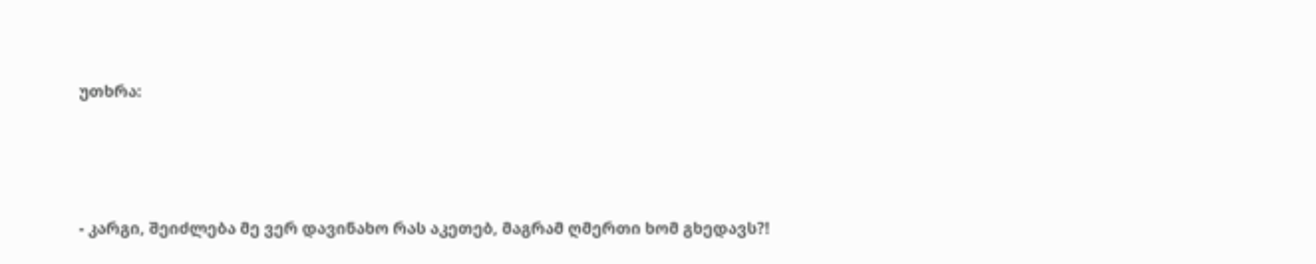უთხრა:



- კარგი, შეიძლება მე ვერ დავინახო რას აკეთებ, მაგრამ ღმერთი ხომ გხედავს?!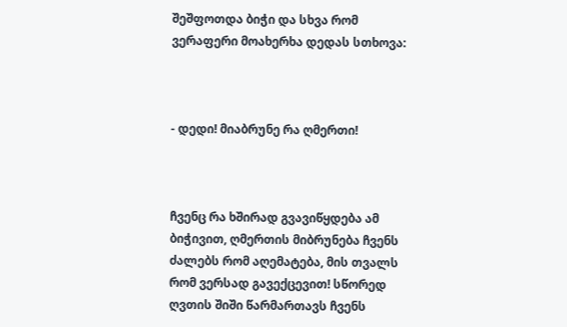შეშფოთდა ბიჭი და სხვა რომ ვერაფერი მოახერხა დედას სთხოვა:



- დედი! მიაბრუნე რა ღმერთი!



ჩვენც რა ხშირად გვავიწყდება ამ ბიჭივით, ღმერთის მიბრუნება ჩვენს ძალებს რომ აღემატება, მის თვალს რომ ვერსად გავექცევით! სწორედ ღვთის შიში წარმართავს ჩვენს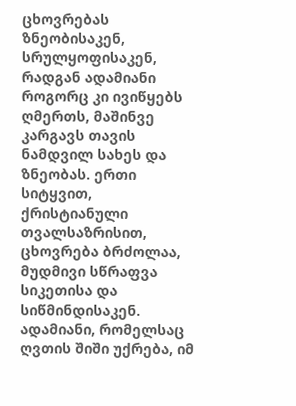ცხოვრებას ზნეობისაკენ, სრულყოფისაკენ, რადგან ადამიანი როგორც კი ივიწყებს ღმერთს, მაშინვე კარგავს თავის ნამდვილ სახეს და ზნეობას. ერთი სიტყვით, ქრისტიანული თვალსაზრისით, ცხოვრება ბრძოლაა, მუდმივი სწრაფვა სიკეთისა და სიწმინდისაკენ. ადამიანი, რომელსაც ღვთის შიში უქრება, იმ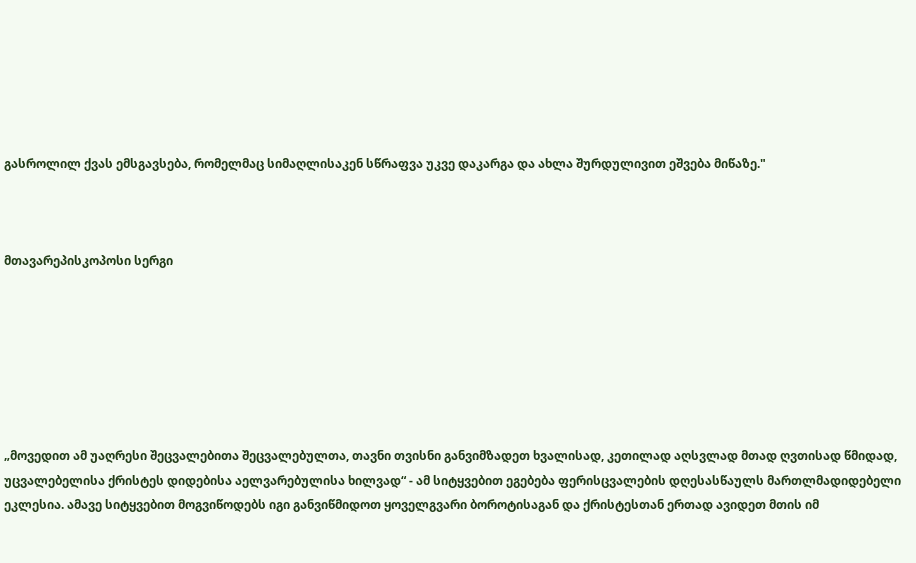გასროლილ ქვას ემსგავსება, რომელმაც სიმაღლისაკენ სწრაფვა უკვე დაკარგა და ახლა შურდულივით ეშვება მიწაზე."



მთავარეპისკოპოსი სერგი







„მოვედით ამ უაღრესი შეცვალებითა შეცვალებულთა, თავნი თვისნი განვიმზადეთ ხვალისად, კეთილად აღსვლად მთად ღვთისად წმიდად, უცვალებელისა ქრისტეს დიდებისა აელვარებულისა ხილვად“ - ამ სიტყვებით ეგებება ფერისცვალების დღესასწაულს მართლმადიდებელი ეკლესია. ამავე სიტყვებით მოგვიწოდებს იგი განვიწმიდოთ ყოველგვარი ბოროტისაგან და ქრისტესთან ერთად ავიდეთ მთის იმ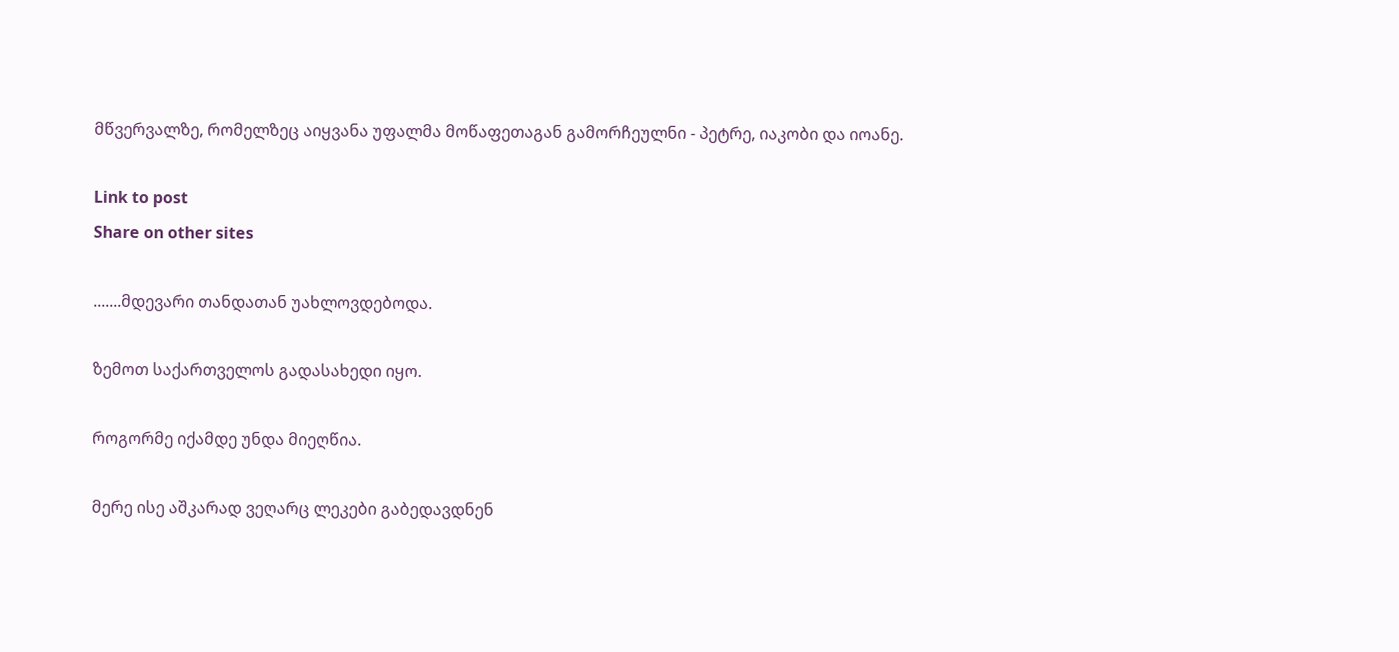მწვერვალზე, რომელზეც აიყვანა უფალმა მოწაფეთაგან გამორჩეულნი - პეტრე, იაკობი და იოანე.

Link to post
Share on other sites

.......მდევარი თანდათან უახლოვდებოდა.

ზემოთ საქართველოს გადასახედი იყო.

როგორმე იქამდე უნდა მიეღწია.

მერე ისე აშკარად ვეღარც ლეკები გაბედავდნენ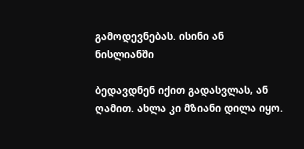გამოდევნებას. ისინი ან ნისლიანში

ბედავდნენ იქით გადასვლას, ან ღამით. ახლა კი მზიანი დილა იყო.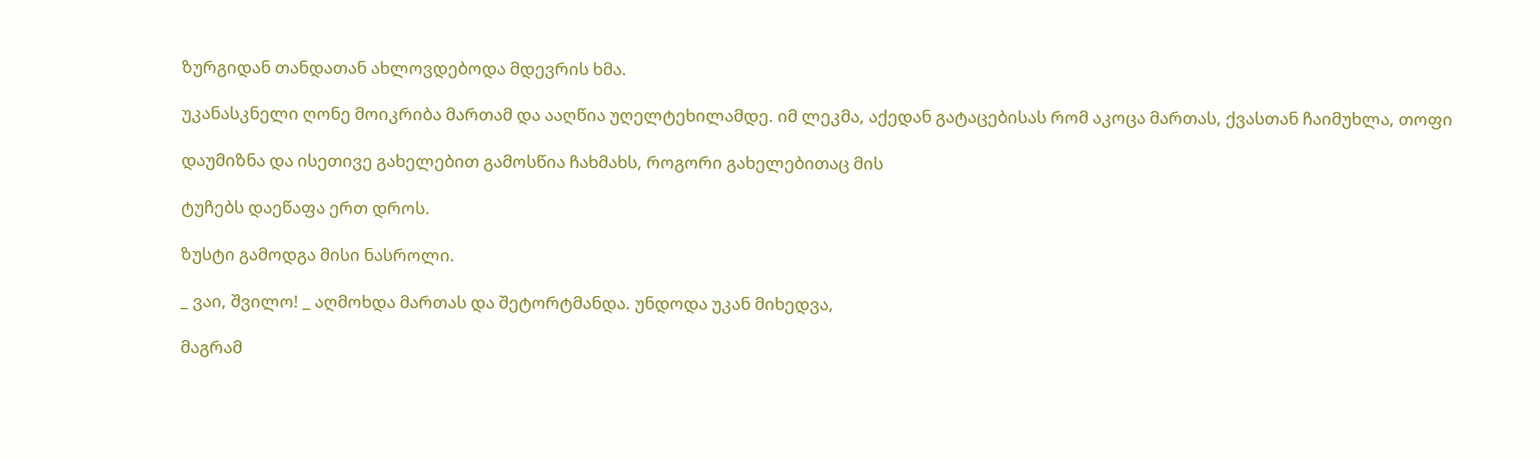ზურგიდან თანდათან ახლოვდებოდა მდევრის ხმა.

უკანასკნელი ღონე მოიკრიბა მართამ და ააღწია უღელტეხილამდე. იმ ლეკმა, აქედან გატაცებისას რომ აკოცა მართას, ქვასთან ჩაიმუხლა, თოფი

დაუმიზნა და ისეთივე გახელებით გამოსწია ჩახმახს, როგორი გახელებითაც მის

ტუჩებს დაეწაფა ერთ დროს.

ზუსტი გამოდგა მისი ნასროლი.

_ ვაი, შვილო! _ აღმოხდა მართას და შეტორტმანდა. უნდოდა უკან მიხედვა,

მაგრამ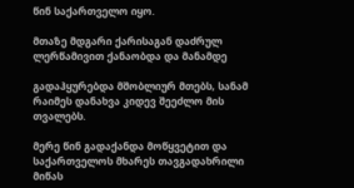წინ საქართველო იყო.

მთაზე მდგარი ქარისაგან დაძრულ ლერწამივით ქანაობდა და მანამდე

გადაჰყურებდა მშობლიურ მთებს, სანამ რაიმეს დანახვა კიდევ შეეძლო მის თვალებს.

მერე წინ გადაქანდა მოწყვეტით და საქართველოს მხარეს თავგადახრილი მიწას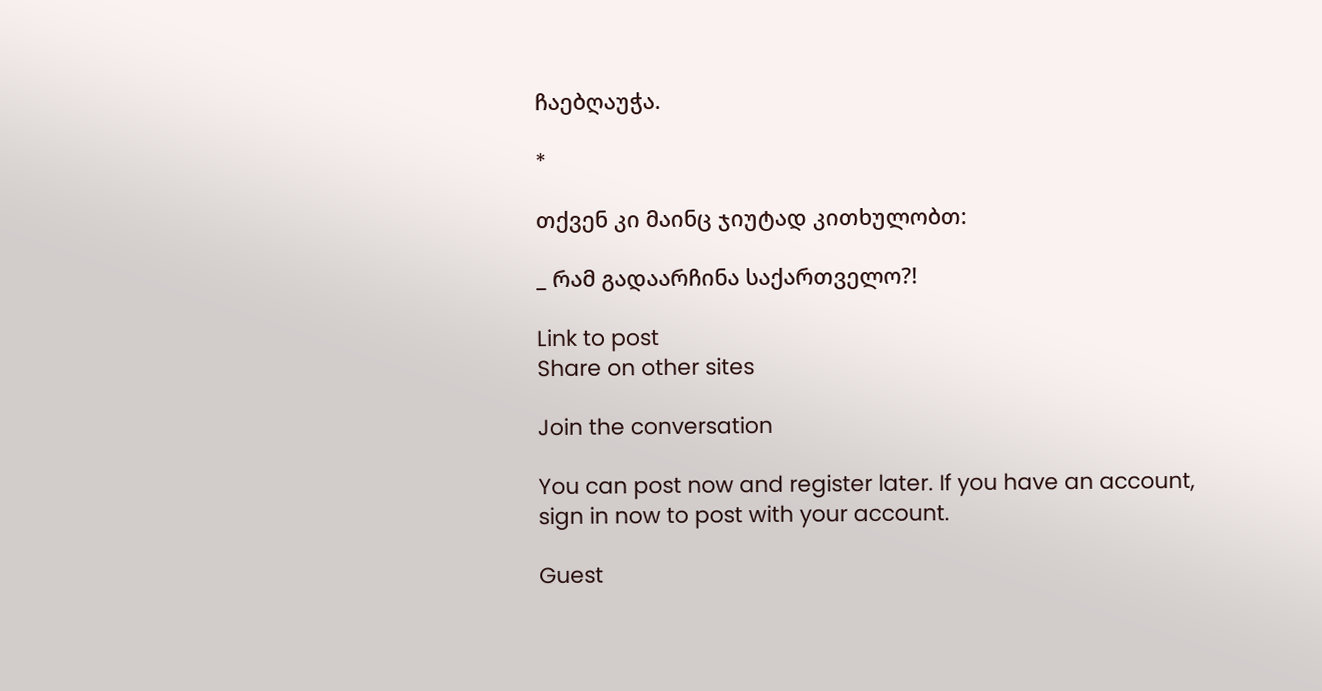ჩაებღაუჭა.

*

თქვენ კი მაინც ჯიუტად კითხულობთ:

_ რამ გადაარჩინა საქართველო?!

Link to post
Share on other sites

Join the conversation

You can post now and register later. If you have an account, sign in now to post with your account.

Guest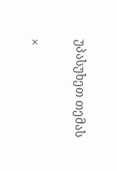უპასუხეთ თემას

×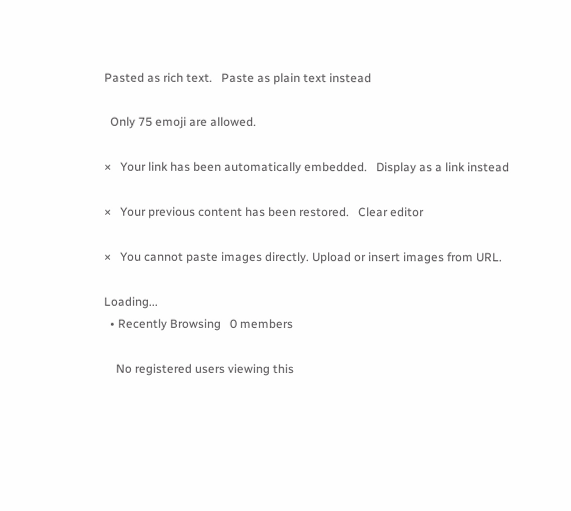Pasted as rich text.   Paste as plain text instead

  Only 75 emoji are allowed.

×   Your link has been automatically embedded.   Display as a link instead

×   Your previous content has been restored.   Clear editor

×   You cannot paste images directly. Upload or insert images from URL.

Loading...
  • Recently Browsing   0 members

    No registered users viewing this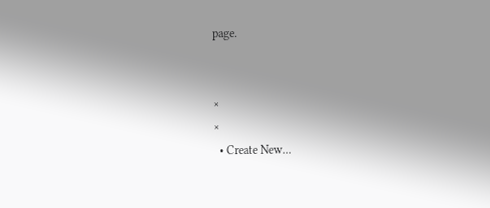page.


×
×
  • Create New...